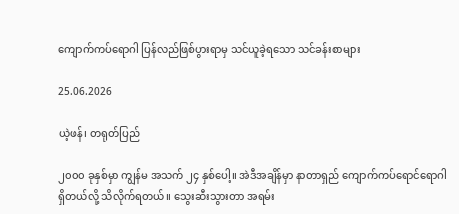ကျောက်ကပ်ရောဂါ ပြန်လည်ဖြစ်ပွားရာမှ သင်ယူခဲ့ရသော သင်ခန်းစာများ

25.06.2026

ယဲ့ဖန်၊ တရုတ်ပြည်

၂၀၀၀ ခုနှစ်မှာ ကျွန်မ အသက် ၂၄ နှစ်ပေါ့။ အဲဒီအချိန်မှာ နာတာရှည် ကျောက်ကပ်ရောင်ရောဂါ ရှိတယ်လို့ သိလိုက်ရတယ်။ သွေးဆီးသွားတာ အရမ်း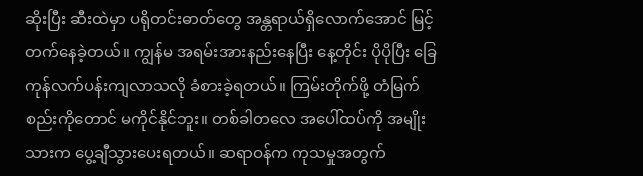ဆိုးပြီး ဆီးထဲမှာ ပရိုတင်းဓာတ်တွေ အန္တရာယ်ရှိလောက်အောင် မြင့်တက်နေခဲ့တယ်။ ကျွန်မ အရမ်းအားနည်းနေပြီး နေ့တိုင်း ပိုပိုပြီး ခြေကုန်လက်ပန်းကျလာသလို ခံစားခဲ့ရတယ်။ ကြမ်းတိုက်ဖို့ တံမြက်စည်းကိုတောင် မကိုင်နိုင်ဘူး။ တစ်ခါတလေ အပေါ်ထပ်ကို အမျိုးသားက ပွေ့ချီသွားပေးရတယ်။ ဆရာဝန်က ကုသမှုအတွက်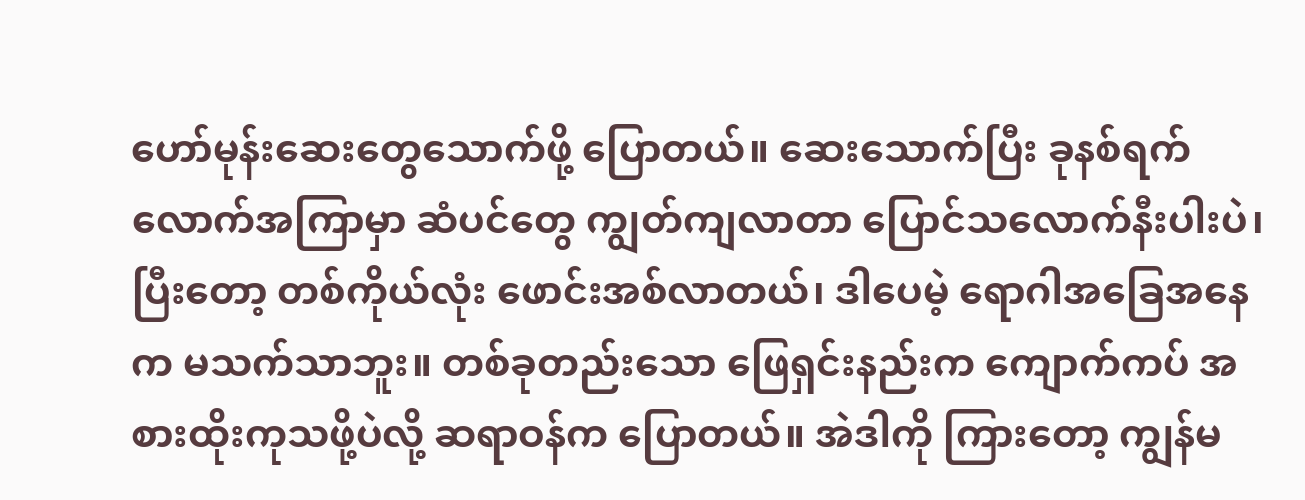ဟော်မုန်းဆေးတွေသောက်ဖို့ ပြောတယ်။ ဆေးသောက်ပြီး ခုနစ်ရက်လောက်အကြာမှာ ဆံပင်တွေ ကျွတ်ကျလာတာ ပြောင်သလောက်နီးပါးပဲ၊ ပြီးတော့ တစ်ကိုယ်လုံး ဖောင်းအစ်လာတယ်၊ ဒါပေမဲ့ ရောဂါအခြေအနေက မသက်သာဘူး။ တစ်ခုတည်းသော ဖြေရှင်းနည်းက ကျောက်ကပ် အစားထိုးကုသဖို့ပဲလို့ ဆရာဝန်က ပြောတယ်။ အဲဒါကို ကြားတော့ ကျွန်မ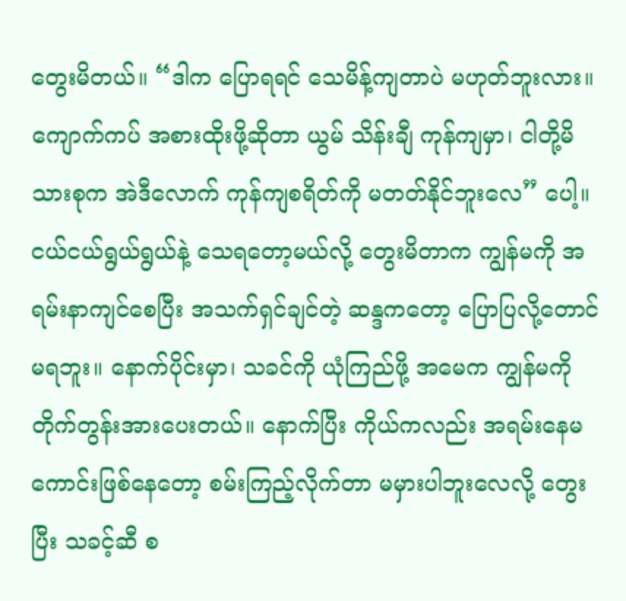တွေးမိတယ်။ “ဒါက ပြောရရင် သေမိန့်ကျတာပဲ မဟုတ်ဘူးလား။ ကျောက်ကပ် အစားထိုးဖို့ဆိုတာ ယွမ် သိန်းချီ ကုန်ကျမှာ၊ ငါတို့မိသားစုက အဲဒီလောက် ကုန်ကျစရိတ်ကို မတတ်နိုင်ဘူးလေ” ပေါ့။ ငယ်ငယ်ရွယ်ရွယ်နဲ့ သေရတော့မယ်လို့ တွေးမိတာက ကျွန်မကို အရမ်းနာကျင်စေပြီး အသက်ရှင်ချင်တဲ့ ဆန္ဒကတော့ ပြောပြလို့တောင် မရဘူး။ နောက်ပိုင်းမှာ၊ သခင်ကို ယုံကြည်ဖို့ အမေက ကျွန်မကို တိုက်တွန်းအားပေးတယ်။ နောက်ပြီး ကိုယ်ကလည်း အရမ်းနေမကောင်းဖြစ်နေတော့ စမ်းကြည့်လိုက်တာ မမှားပါဘူးလေလို့ တွေးပြီး သခင့်ဆီ စ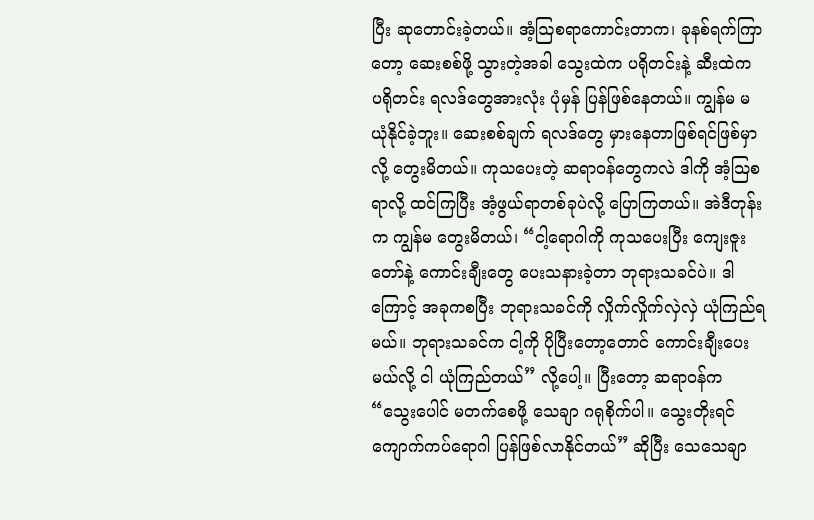ပြီး ဆုတောင်းခဲ့တယ်။ အံ့ဩစရာကောင်းတာက၊ ခုနစ်ရက်ကြာတော့ ဆေးစစ်ဖို့ သွားတဲ့အခါ သွေးထဲက ပရိုတင်းနဲ့ ဆီးထဲက ပရိုတင်း ရလဒ်တွေအားလုံး ပုံမှန် ပြန်ဖြစ်နေတယ်။ ကျွန်မ မယုံနိုင်ခဲ့ဘူး။ ဆေးစစ်ချက် ရလဒ်တွေ မှားနေတာဖြစ်ရင်ဖြစ်မှာလို့ တွေးမိတယ်။ ကုသပေးတဲ့ ဆရာဝန်တွေကလဲ ဒါကို အံ့သြစရာလို့ ထင်ကြပြီး အံ့ဖွယ်ရာတစ်ခုပဲလို့ ပြောကြတယ်။ အဲဒီတုန်းက ကျွန်မ တွေးမိတယ်၊ “ငါ့ရောဂါကို ကုသပေးပြီး ကျေးဇူးတော်နဲ့ ကောင်းချီးတွေ ပေးသနားခဲ့တာ ဘုရားသခင်ပဲ။ ဒါကြောင့် အခုကစပြီး ဘုရားသခင်ကို လှိုက်လှိုက်လှဲလှဲ ယုံကြည်ရမယ်။ ဘုရားသခင်က ငါ့ကို ပိုပြီးတော့တောင် ကောင်းချီးပေးမယ်လို့ ငါ ယုံကြည်တယ်” လို့ပေါ့။ ပြီးတော့ ဆရာဝန်က “သွေးပေါင် မတက်စေဖို့ သေချာ ဂရုစိုက်ပါ။ သွေးတိုးရင် ကျောက်ကပ်ရောဂါ ပြန်ဖြစ်လာနိုင်တယ်” ဆိုပြီး သေသေချာ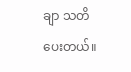ချာ သတိပေးတယ်။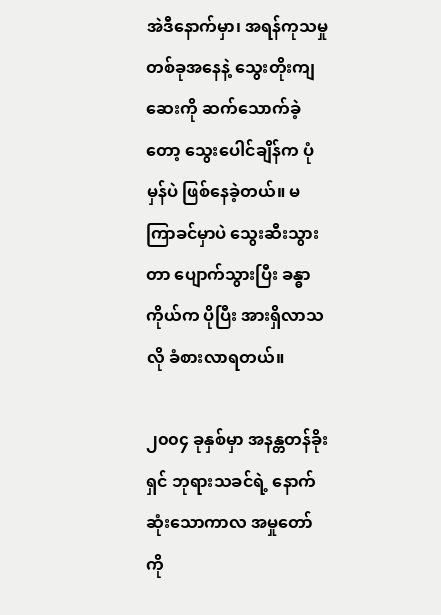အဲဒီနောက်မှာ၊ အရန်ကုသမှုတစ်ခုအနေနဲ့ သွေးတိုးကျဆေးကို ဆက်သောက်ခဲ့တော့ သွေးပေါင်ချိန်က ပုံမှန်ပဲ ဖြစ်နေခဲ့တယ်။ မကြာခင်မှာပဲ သွေးဆီးသွားတာ ပျောက်သွားပြီး ခန္ဓာကိုယ်က ပိုပြီး အားရှိလာသလို ခံစားလာရတယ်။

၂၀၀၄ ခုနှစ်မှာ အနန္တတန်ခိုးရှင် ဘုရားသခင်ရဲ့ နောက်ဆုံးသောကာလ အမှုတော်ကို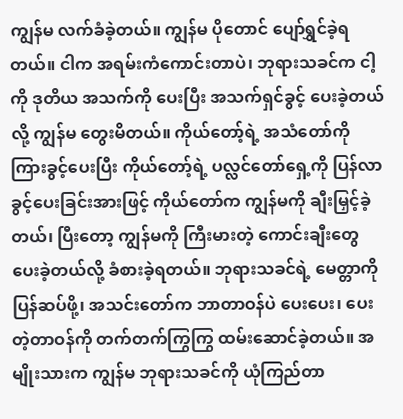ကျွန်မ လက်ခံခဲ့တယ်။ ကျွန်မ ပိုတောင် ပျော်ရွှင်ခဲ့ရတယ်။ ငါက အရမ်းကံကောင်းတာပဲ၊ ဘုရားသခင်က ငါ့ကို ဒုတိယ အသက်ကို ပေးပြီး အသက်ရှင်ခွင့် ပေးခဲ့တယ်လို့ ကျွန်မ တွေးမိတယ်။ ကိုယ်တော့်ရဲ့ အသံတော်ကို ကြားခွင့်ပေးပြီး ကိုယ်တော့်ရဲ့ ပလ္လင်တော်ရှေ့ကို ပြန်လာခွင့်ပေးခြင်းအားဖြင့် ကိုယ်တော်က ကျွန်မကို ချီးမြှင့်ခဲ့တယ်၊ ပြီးတော့ ကျွန်မကို ကြီးမားတဲ့ ကောင်းချီးတွေ ပေးခဲ့တယ်လို့ ခံစားခဲ့ရတယ်။ ဘုရားသခင်ရဲ့ မေတ္တာကို ပြန်ဆပ်ဖို့၊ အသင်းတော်က ဘာတာဝန်ပဲ ပေးပေး၊ ပေးတဲ့တာဝန်ကို တက်တက်ကြွကြွ ထမ်းဆောင်ခဲ့တယ်။ အမျိုးသားက ကျွန်မ ဘုရားသခင်ကို ယုံကြည်တာ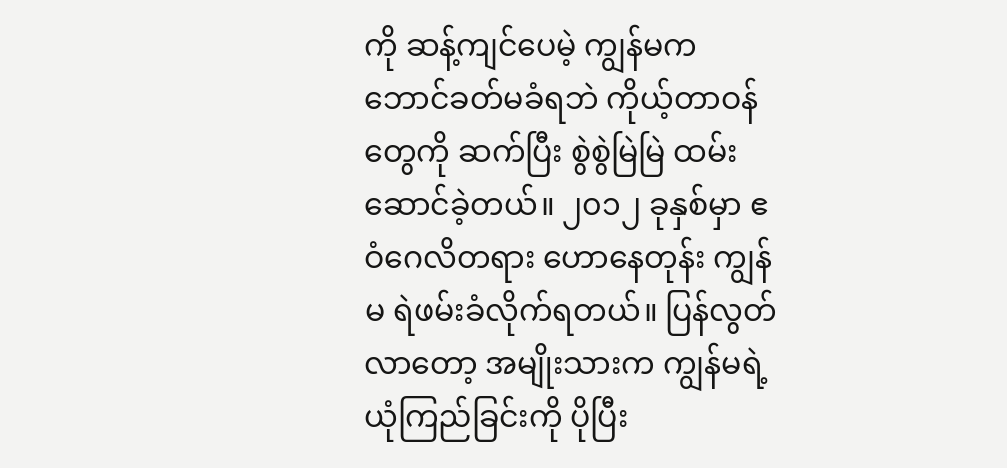ကို ဆန့်ကျင်ပေမဲ့ ကျွန်မက ဘောင်ခတ်မခံရဘဲ ကိုယ့်တာဝန်တွေကို ဆက်ပြီး စွဲစွဲမြဲမြဲ ထမ်းဆောင်ခဲ့တယ်။ ၂၀၁၂ ခုနှစ်မှာ ဧဝံဂေလိတရား ဟောနေတုန်း ကျွန်မ ရဲဖမ်းခံလိုက်ရတယ်။ ပြန်လွတ်လာတော့ အမျိုးသားက ကျွန်မရဲ့ ယုံကြည်ခြင်းကို ပိုပြီး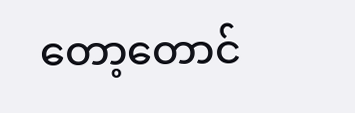တော့တောင်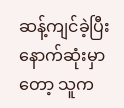ဆန့်ကျင်ခဲ့ပြီး နောက်ဆုံးမှာတော့ သူက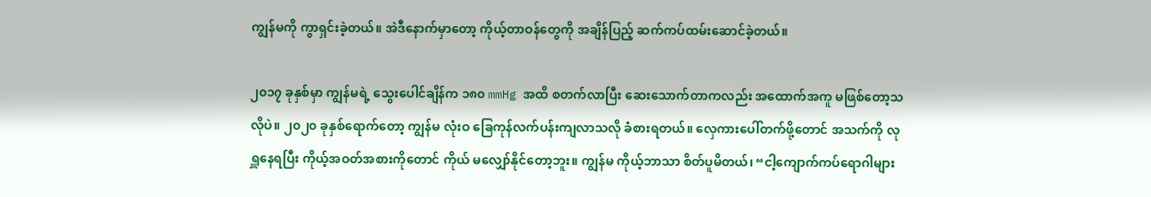ကျွန်မကို ကွာရှင်းခဲ့တယ်။ အဲဒီနောက်မှာတော့ ကိုယ့်တာဝန်တွေကို အချိန်ပြည့် ဆက်ကပ်ထမ်းဆောင်ခဲ့တယ်။

၂၀၁၇ ခုနှစ်မှာ ကျွန်မရဲ့ သွေးပေါင်ချိန်က ၁၈၀ mmHg အထိ စတက်လာပြီး ဆေးသောက်တာကလည်း အထောက်အကူ မဖြစ်တော့သလိုပဲ။ ၂၀၂၀ ခုနှစ်ရောက်တော့ ကျွန်မ လုံးဝ ခြေကုန်လက်ပန်းကျလာသလို ခံစားရတယ်။ လှေကားပေါ်တက်ဖို့တောင် အသက်ကို လုရှူနေရပြီး ကိုယ့်အဝတ်အစားကိုတောင် ကိုယ် မလျှော်နိုင်တော့ဘူး။ ကျွန်မ ကိုယ့်ဘာသာ စိတ်ပူမိတယ်၊ “ငါ့ကျောက်ကပ်ရောဂါများ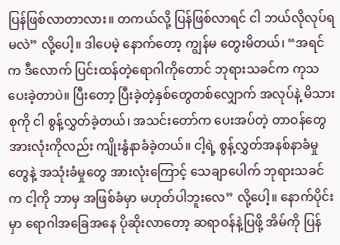ပြန်ဖြစ်လာတာလား။ တကယ်လို့ ပြန်ဖြစ်လာရင် ငါ ဘယ်လိုလုပ်ရမလဲ” လို့ပေါ့။ ဒါပေမဲ့ နောက်တော့ ကျွန်မ တွေးမိတယ်၊ “အရင်က ဒီလောက် ပြင်းထန်တဲ့ရောဂါကိုတောင် ဘုရားသခင်က ကုသပေးခဲ့တာပဲ။ ပြီးတော့ ပြီးခဲ့တဲ့နှစ်တွေတစ်လျှောက် အလုပ်နဲ့ မိသားစုကို ငါ စွန့်လွှတ်ခဲ့တယ်၊ အသင်းတော်က ပေးအပ်တဲ့ တာဝန်တွေအားလုံးကိုလည်း ကျိုးနွံနာခံခဲ့တယ်။ ငါ့ရဲ့ စွန့်လွှတ်အနစ်နာခံမှုတွေနဲ့ အသုံးခံမှုတွေ အားလုံးကြောင့် သေချာပေါက် ဘုရားသခင်က ငါ့ကို ဘာမှ အဖြစ်ခံမှာ မဟုတ်ပါဘူးလေ” လို့ပေါ့။ နောက်ပိုင်းမှာ ရောဂါအခြေအနေ ပိုဆိုးလာတော့ ဆရာဝန်နဲ့ပြဖို့ အိမ်ကို ပြန်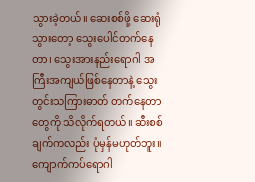သွားခဲ့တယ်။ ဆေးစစ်ဖို့ ဆေးရုံသွားတော့ သွေးပေါင်တက်နေတာ၊ သွေးအားနည်းရောဂါ အကြီးအကျယ်ဖြစ်နေတာနဲ့ သွေးတွင်းသကြားဓာတ် တက်နေတာတွေကို သိလိုက်ရတယ်။ ဆီးစစ်ချက်ကလည်း ပုံမှန်မဟုတ်ဘူး။ ကျောက်ကပ်ရောဂါ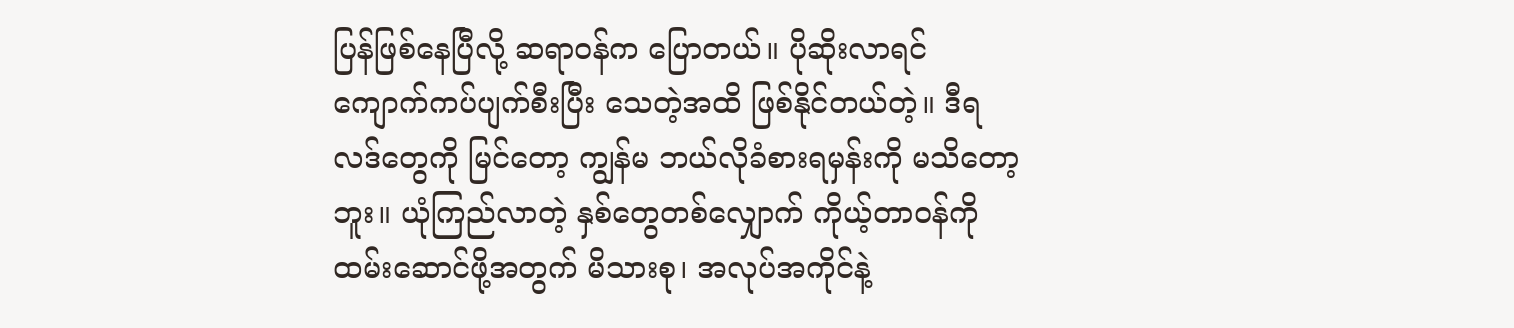ပြန်ဖြစ်နေပြီလို့ ဆရာဝန်က ပြောတယ်။ ပိုဆိုးလာရင် ကျောက်ကပ်ပျက်စီးပြီး သေတဲ့အထိ ဖြစ်နိုင်တယ်တဲ့။ ဒီရလဒ်တွေကို မြင်တော့ ကျွန်မ ဘယ်လိုခံစားရမှန်းကို မသိတော့ဘူး။ ယုံကြည်လာတဲ့ နှစ်တွေတစ်လျှောက် ကိုယ့်တာဝန်ကို ထမ်းဆောင်ဖို့အတွက် မိသားစု၊ အလုပ်အကိုင်နဲ့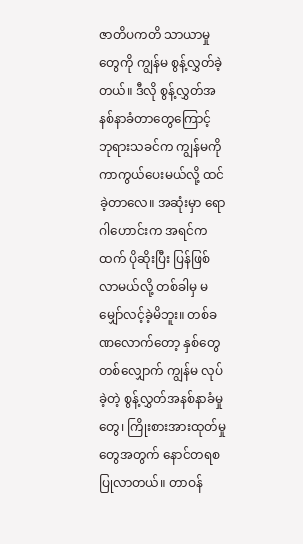ဇာတိပကတိ သာယာမှုတွေကို ကျွန်မ စွန့်လွှတ်ခဲ့တယ်။ ဒီလို စွန့်လွှတ်အနစ်နာခံတာတွေကြောင့် ဘုရားသခင်က ကျွန်မကို ကာကွယ်ပေးမယ်လို့ ထင်ခဲ့တာလေ။ အဆုံးမှာ ရောဂါဟောင်းက အရင်ကထက် ပိုဆိုးပြီး ပြန်ဖြစ်လာမယ်လို့ တစ်ခါမှ မမျှော်လင့်ခဲ့မိဘူး။ တစ်ခဏလောက်တော့ နှစ်တွေတစ်လျှောက် ကျွန်မ လုပ်ခဲ့တဲ့ စွန့်လွှတ်အနစ်နာခံမှုတွေ၊ ကြိုးစားအားထုတ်မှုတွေအတွက် နောင်တရစပြုလာတယ်။ တာဝန်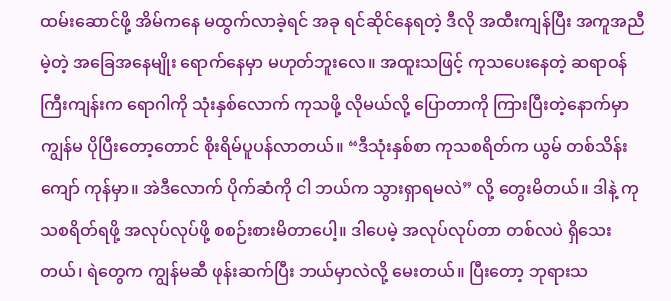ထမ်းဆောင်ဖို့ အိမ်ကနေ မထွက်လာခဲ့ရင် အခု ရင်ဆိုင်နေရတဲ့ ဒီလို အထီးကျန်ပြီး အကူအညီမဲ့တဲ့ အခြေအနေမျိုး ရောက်နေမှာ မဟုတ်ဘူးလေ။ အထူးသဖြင့် ကုသပေးနေတဲ့ ဆရာဝန်ကြီးကျန်းက ရောဂါကို သုံးနှစ်လောက် ကုသဖို့ လိုမယ်လို့ ပြောတာကို ကြားပြီးတဲ့နောက်မှာ ကျွန်မ ပိုပြီးတော့တောင် စိုးရိမ်ပူပန်လာတယ်။ “ဒီသုံးနှစ်စာ ကုသစရိတ်က ယွမ် တစ်သိန်းကျော် ကုန်မှာ။ အဲဒီလောက် ပိုက်ဆံကို ငါ ဘယ်က သွားရှာရမလဲ” လို့ တွေးမိတယ်။ ဒါနဲ့ ကုသစရိတ်ရဖို့ အလုပ်လုပ်ဖို့ စစဉ်းစားမိတာပေါ့။ ဒါပေမဲ့ အလုပ်လုပ်တာ တစ်လပဲ ရှိသေးတယ်၊ ရဲတွေက ကျွန်မဆီ ဖုန်းဆက်ပြီး ဘယ်မှာလဲလို့ မေးတယ်။ ပြီးတော့ ဘုရားသ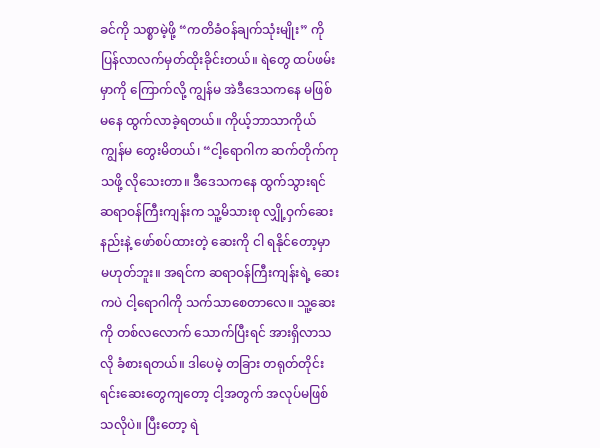ခင်ကို သစ္စာမဲ့ဖို့ “ကတိခံဝန်ချက်သုံးမျိုး” ကို ပြန်လာလက်မှတ်ထိုးခိုင်းတယ်။ ရဲတွေ ထပ်ဖမ်းမှာကို ကြောက်လို့ ကျွန်မ အဲဒီဒေသကနေ မဖြစ်မနေ ထွက်လာခဲ့ရတယ်။ ကိုယ့်ဘာသာကိုယ် ကျွန်မ တွေးမိတယ်၊ “ငါ့ရောဂါက ဆက်တိုက်ကုသဖို့ လိုသေးတာ။ ဒီဒေသကနေ ထွက်သွားရင် ဆရာဝန်ကြီးကျန်းက သူ့မိသားစု လျှို့ဝှက်ဆေးနည်းနဲ့ ဖော်စပ်ထားတဲ့ ဆေးကို ငါ ရနိုင်တော့မှာ မဟုတ်ဘူး။ အရင်က ဆရာဝန်ကြီးကျန်းရဲ့ ဆေးကပဲ ငါ့ရောဂါကို သက်သာစေတာလေ။ သူ့ဆေးကို တစ်လလောက် သောက်ပြီးရင် အားရှိလာသလို ခံစားရတယ်။ ဒါပေမဲ့ တခြား တရုတ်တိုင်းရင်းဆေးတွေကျတော့ ငါ့အတွက် အလုပ်မဖြစ်သလိုပဲ။ ပြီးတော့ ရဲ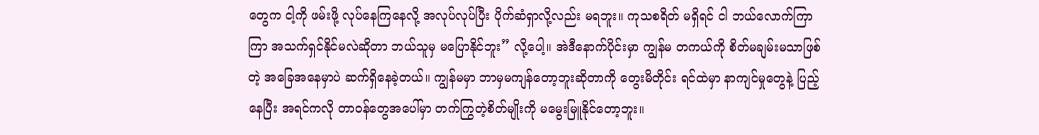တွေက ငါ့ကို ဖမ်းဖို့ လုပ်နေကြနေလို့ အလုပ်လုပ်ပြီး ပိုက်ဆံရှာလို့လည်း မရဘူး။ ကုသစရိတ် မရှိရင် ငါ ဘယ်လောက်ကြာကြာ အသက်ရှင်နိုင်မလဲဆိုတာ ဘယ်သူမှ မပြောနိုင်ဘူး” လို့ပေါ့။ အဲဒီနောက်ပိုင်းမှာ ကျွန်မ တကယ်ကို စိတ်မချမ်းမသာဖြစ်တဲ့ အခြေအနေမှာပဲ ဆက်ရှိနေခဲ့တယ်။ ကျွန်မမှာ ဘာမှမကျန်တော့ဘူးဆိုတာကို တွေးမိတိုင်း ရင်ထဲမှာ နာကျင်မှုတွေနဲ့ ပြည့်နေပြီး အရင်ကလို တာဝန်တွေအပေါ်မှာ တက်ကြွတဲ့စိတ်မျိုးကို မမွေးမြူနိုင်တော့ဘူး။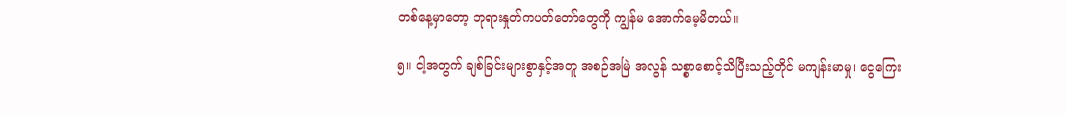တစ်နေ့မှာတော့ ဘုရားနှုတ်ကပတ်တော်တွေကို ကျွန်မ အောက်မေ့မိတယ်။

၅။ ငါ့အတွက် ချစ်ခြင်းများစွာနှင့်အတူ အစဉ်အမြဲ အလွန် သစ္စာစောင့်သိပြီးသည့်တိုင် မကျန်းမာမှု၊ ငွေကြေး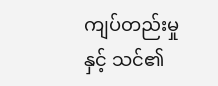ကျပ်တည်းမှုနှင့် သင်၏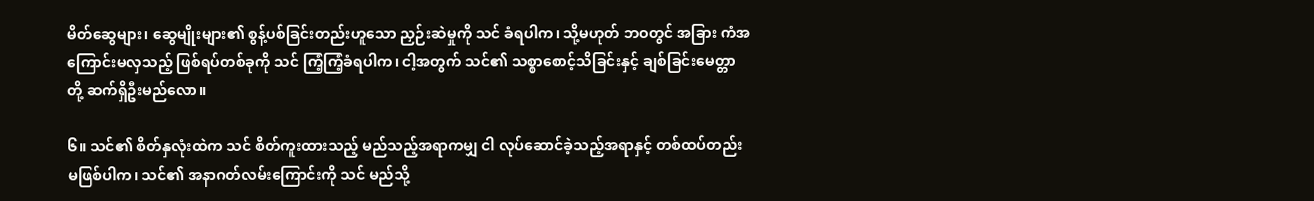မိတ်ဆွေများ၊ ဆွေမျိုးများ၏ စွန့်ပစ်ခြင်းတည်းဟူသော ညှဉ်းဆဲမှုကို သင် ခံရပါက၊ သို့မဟုတ် ဘဝတွင် အခြား ကံအကြောင်းမလှသည့် ဖြစ်ရပ်တစ်ခုကို သင် ကြံ့ကြံ့ခံရပါက၊ ငါ့အတွက် သင်၏ သစ္စာစောင့်သိခြင်းနှင့် ချစ်ခြင်းမေတ္တာတို့ ဆက်ရှိဦးမည်လော။

၆။ သင်၏ စိတ်နှလုံးထဲက သင် စိတ်ကူးထားသည့် မည်သည့်အရာကမျှ ငါ လုပ်ဆောင်ခဲ့သည့်အရာနှင့် တစ်ထပ်တည်းမဖြစ်ပါက၊ သင်၏ အနာဂတ်လမ်းကြောင်းကို သင် မည်သို့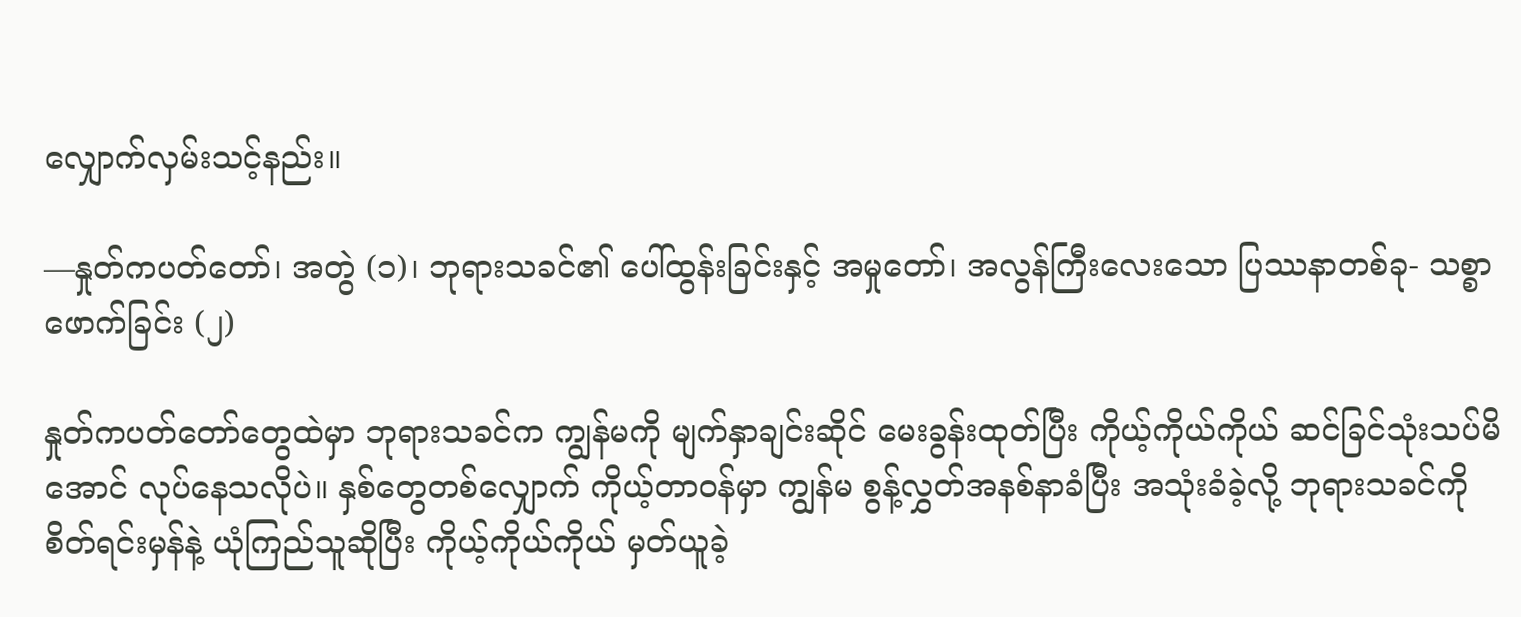လျှောက်လှမ်းသင့်နည်း။

—နှုတ်ကပတ်တော်၊ အတွဲ (၁)၊ ဘုရားသခင်၏ ပေါ်ထွန်းခြင်းနှင့် အမှုတော်၊ အလွန်ကြီးလေးသော ပြဿနာတစ်ခု- သစ္စာဖောက်ခြင်း (၂)

နှုတ်ကပတ်တော်တွေထဲမှာ ဘုရားသခင်က ကျွန်မကို မျက်နှာချင်းဆိုင် မေးခွန်းထုတ်ပြီး ကိုယ့်ကိုယ်ကိုယ် ဆင်ခြင်သုံးသပ်မိအောင် လုပ်နေသလိုပဲ။ နှစ်တွေတစ်လျှောက် ကိုယ့်တာဝန်မှာ ကျွန်မ စွန့်လွှတ်အနစ်နာခံပြီး အသုံးခံခဲ့လို့ ဘုရားသခင်ကို စိတ်ရင်းမှန်နဲ့ ယုံကြည်သူဆိုပြီး ကိုယ့်ကိုယ်ကိုယ် မှတ်ယူခဲ့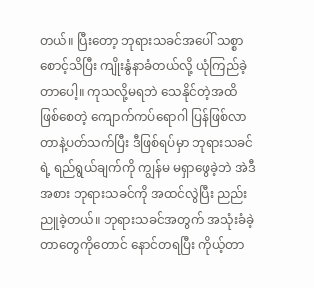တယ်။ ပြီးတော့ ဘုရားသခင်အပေါ် သစ္စာစောင့်သိပြီး ကျိုးနွံနာခံတယ်လို့ ယုံကြည်ခဲ့တာပေါ့။ ကုသလို့မရဘဲ သေနိုင်တဲ့အထိ ဖြစ်စေတဲ့ ကျောက်ကပ်ရောဂါ ပြန်ဖြစ်လာတာနဲ့ပတ်သက်ပြီး ဒီဖြစ်ရပ်မှာ ဘုရားသခင်ရဲ့ ရည်ရွယ်ချက်ကို ကျွန်မ မရှာဖွေခဲ့ဘဲ အဲဒီအစား ဘုရားသခင်ကို အထင်လွဲပြီး ညည်းညူခဲ့တယ်။ ဘုရားသခင်အတွက် အသုံးခံခဲ့တာတွေကိုတောင် နောင်တရပြီး ကိုယ့်တာ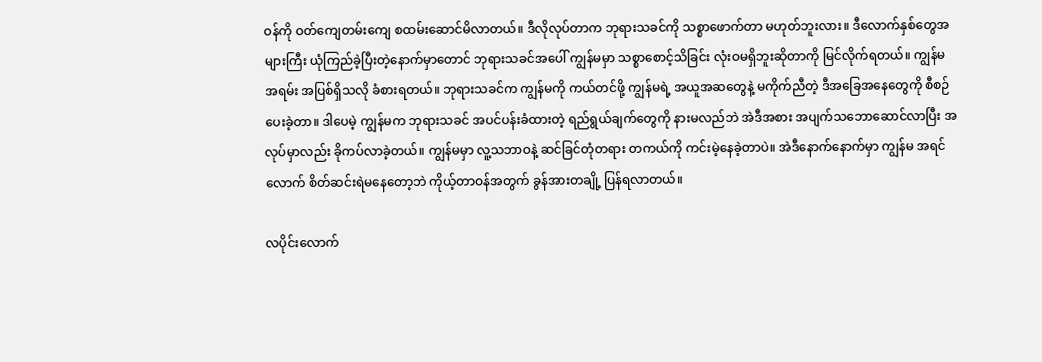ဝန်ကို ဝတ်ကျေတမ်းကျေ စထမ်းဆောင်မိလာတယ်။ ဒီလိုလုပ်တာက ဘုရားသခင်ကို သစ္စာဖောက်တာ မဟုတ်ဘူးလား။ ဒီလောက်နှစ်တွေအများကြီး ယုံကြည်ခဲ့ပြီးတဲ့နောက်မှာတောင် ဘုရားသခင်အပေါ် ကျွန်မမှာ သစ္စာစောင့်သိခြင်း လုံးဝမရှိဘူးဆိုတာကို မြင်လိုက်ရတယ်။ ကျွန်မ အရမ်း အပြစ်ရှိသလို ခံစားရတယ်။ ဘုရားသခင်က ကျွန်မကို ကယ်တင်ဖို့ ကျွန်မရဲ့ အယူအဆတွေနဲ့ မကိုက်ညီတဲ့ ဒီအခြေအနေတွေကို စီစဉ်ပေးခဲ့တာ။ ဒါပေမဲ့ ကျွန်မက ဘုရားသခင် အပင်ပန်းခံထားတဲ့ ရည်ရွယ်ချက်တွေကို နားမလည်ဘဲ အဲဒီအစား အပျက်သဘောဆောင်လာပြီး အလုပ်မှာလည်း ခိုကပ်လာခဲ့တယ်။ ကျွန်မမှာ လူ့သဘာဝနဲ့ ဆင်ခြင်တုံတရား တကယ်ကို ကင်းမဲ့နေခဲ့တာပဲ။ အဲဒီနောက်နောက်မှာ ကျွန်မ အရင်လောက် စိတ်ဆင်းရဲမနေတော့ဘဲ ကိုယ့်တာဝန်အတွက် ခွန်အားတချို့ ပြန်ရလာတယ်။

လပိုင်းလောက်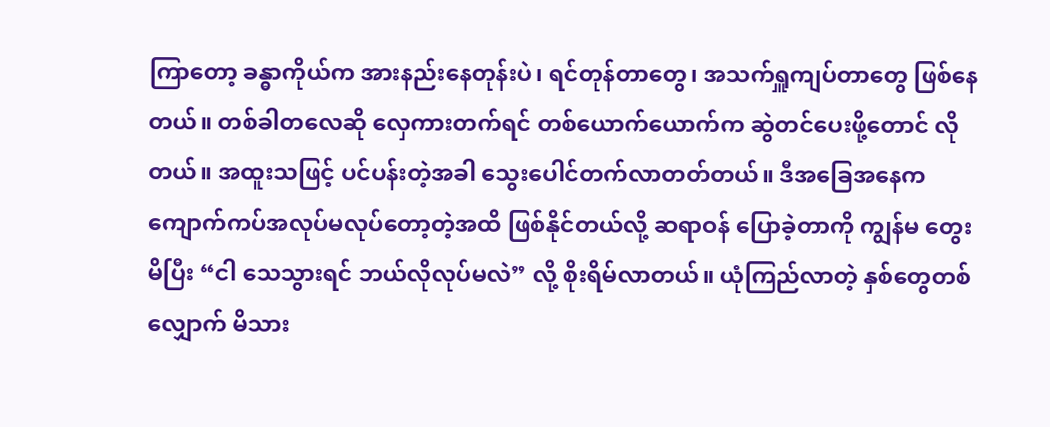ကြာတော့ ခန္ဓာကိုယ်က အားနည်းနေတုန်းပဲ၊ ရင်တုန်တာတွေ၊ အသက်ရှူကျပ်တာတွေ ဖြစ်နေတယ်။ တစ်ခါတလေဆို လှေကားတက်ရင် တစ်ယောက်ယောက်က ဆွဲတင်ပေးဖို့တောင် လိုတယ်။ အထူးသဖြင့် ပင်ပန်းတဲ့အခါ သွေးပေါင်တက်လာတတ်တယ်။ ဒီအခြေအနေက ကျောက်ကပ်အလုပ်မလုပ်တော့တဲ့အထိ ဖြစ်နိုင်တယ်လို့ ဆရာဝန် ပြောခဲ့တာကို ကျွန်မ တွေးမိပြီး “ငါ သေသွားရင် ဘယ်လိုလုပ်မလဲ” လို့ စိုးရိမ်လာတယ်။ ယုံကြည်လာတဲ့ နှစ်တွေတစ်လျှောက် မိသား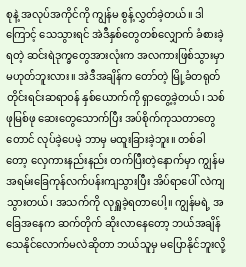စုနဲ့ အလုပ်အကိုင်ကို ကျွန်မ စွန့်လွှတ်ခဲ့တယ်။ ဒါကြောင့် သေသွားရင် အဲဒီနှစ်တွေတစ်လျှောက် ခံစားခဲ့ရတဲ့ ဆင်းရဲဒုက္ခတွေအားလုံးက အလကားဖြစ်သွားမှာ မဟုတ်ဘူးလား။ အဲဒီအချိန်က တော်တဲ့ မြို့ခံတရုတ်တိုင်းရင်းဆရာဝန် နှစ်ယောက်ကို ရှာတွေ့ခဲ့တယ်၊ သစ်ဖုမြစ်ဖု ဆေးတွေသောက်ပြီး အပ်စိုက်ကုသတာတွေတောင် လုပ်ခဲ့ပေမဲ့ ဘာမှ မထူးခြားခဲ့ဘူး။ တစ်ခါတော့ လှေကားနည်းနည်း တက်ပြီးတဲ့နောက်မှာ ကျွန်မ အရမ်းခြေကုန်လက်ပန်းကျသွားပြီး အိပ်ရာပေါ် လဲကျသွားတယ်၊ အသက်ကို လုရှူခဲ့ရတာပေါ့။ ကျွန်မရဲ့ အခြေအနေက ဆက်တိုက် ဆိုးလာနေတော့ ဘယ်အချိန် သေနိုင်လောက်မလဲဆိုတာ ဘယ်သူမှ မပြောနိုင်ဘူးလို့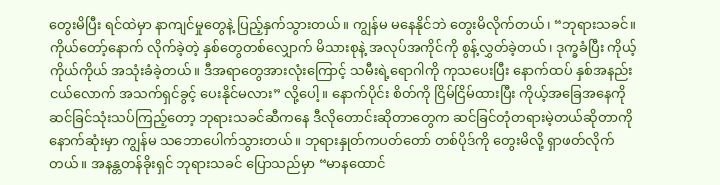တွေးမိပြီး ရင်ထဲမှာ နာကျင်မှုတွေနဲ့ ပြည့်နှက်သွားတယ်။ ကျွန်မ မနေနိုင်ဘဲ တွေးမိလိုက်တယ်၊ “ဘုရားသခင်။ ကိုယ်တော့်နောက် လိုက်ခဲ့တဲ့ နှစ်တွေတစ်လျှောက် မိသားစုနဲ့ အလုပ်အကိုင်ကို စွန့်လွှတ်ခဲ့တယ်၊ ဒုက္ခခံပြီး ကိုယ့်ကိုယ်ကိုယ် အသုံးခံခဲ့တယ်။ ဒီအရာတွေအားလုံးကြောင့် သမီးရဲ့ရောဂါကို ကုသပေးပြီး နောက်ထပ် နှစ်အနည်းငယ်လောက် အသက်ရှင်ခွင့် ပေးနိုင်မလား” လို့ပေါ့။ နောက်ပိုင်း စိတ်ကို ငြိမ်ငြိမ်ထားပြီး ကိုယ့်အခြေအနေကို ဆင်ခြင်သုံးသပ်ကြည့်တော့ ဘုရားသခင်ဆီကနေ ဒီလိုတောင်းဆိုတာတွေက ဆင်ခြင်တုံတရားမဲ့တယ်ဆိုတာကို နောက်ဆုံးမှာ ကျွန်မ သဘောပေါက်သွားတယ်။ ဘုရားနှုတ်ကပတ်တော် တစ်ပိုဒ်ကို တွေးမိလို့ ရှာဖတ်လိုက်တယ်။ အနန္တတန်ခိုးရှင် ဘုရားသခင် ပြောသည်မှာ “မာနထောင်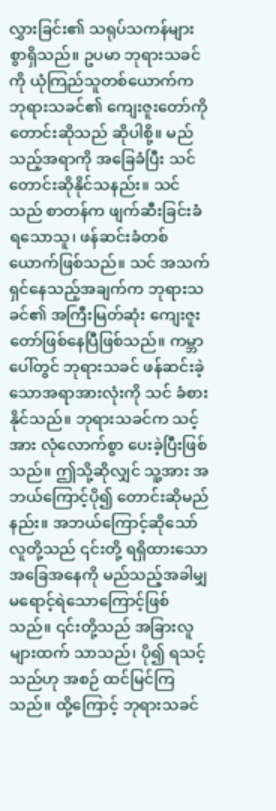လွှားခြင်း၏ သရုပ်သကန်များစွာရှိသည်။ ဥပမာ ဘုရားသခင်ကို ယုံကြည်သူတစ်ယောက်က ဘုရားသခင်၏ ကျေးဇူးတော်ကို တောင်းဆိုသည် ဆိုပါစို့။ မည်သည့်အရာကို အခြေခံပြီး သင်တောင်းဆိုနိုင်သနည်း။ သင်သည် စာတန်က ဖျက်ဆီးခြင်းခံရသောသူ၊ ဖန်ဆင်းခံတစ်ယောက်ဖြစ်သည်။ သင် အသက်ရှင်နေသည့်အချက်က ဘုရားသခင်၏ အကြီးမြတ်ဆုံး ကျေးဇူးတော်ဖြစ်နေပြီဖြစ်သည်။ ကမ္ဘာပေါ်တွင် ဘုရားသခင် ဖန်ဆင်းခဲ့သောအရာအားလုံးကို သင် ခံစားနိုင်သည်။ ဘုရားသခင်က သင့်အား လုံလောက်စွာ ပေးခဲ့ပြီးဖြစ်သည်။ ဤသို့ဆိုလျှင် သူ့အား အဘယ်ကြောင့်ပို၍ တောင်းဆိုမည်နည်း။ အဘယ်ကြောင့်ဆိုသော် လူတို့သည် ၎င်းတို့ ရရှိထားသော အခြေအနေကို မည်သည့်အခါမျှ မရောင့်ရဲသောကြောင့်ဖြစ်သည်။ ၎င်းတို့သည် အခြားလူများထက် သာသည်၊ ပို၍ ရသင့်သည်ဟု အစဉ် ထင်မြင်ကြသည်။ ထို့ကြောင့် ဘုရားသခင်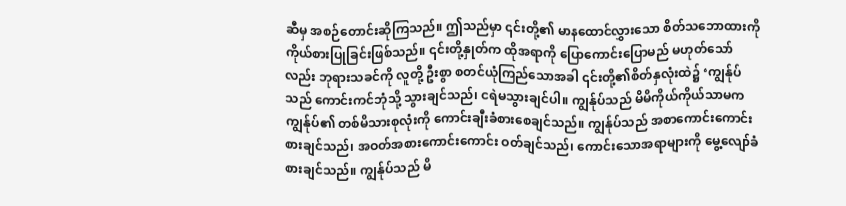ဆီမှ အစဉ်တောင်းဆိုကြသည်။ ဤသည်မှာ ၎င်းတို့၏ မာနထောင်လွှားသော စိတ်သဘောထားကို ကိုယ်စားပြုခြင်းဖြစ်သည်။ ၎င်းတို့နှုတ်က ထိုအရာကို ပြောကောင်းပြောမည် မဟုတ်သော်လည်း ဘုရားသခင်ကို လူတို့ ဦးစွာ စတင်ယုံကြည်သောအခါ ၎င်းတို့၏စိတ်နှလုံးထဲ၌ ‘ကျွန်ုပ်သည် ကောင်းကင်ဘုံသို့ သွားချင်သည်၊ ငရဲမသွားချင်ပါ။ ကျွန်ုပ်သည် မိမိကိုယ်ကိုယ်သာမက ကျွန်ုပ်၏ တစ်မိသားစုလုံးကို ကောင်းချီးခံစားစေချင်သည်။ ကျွန်ုပ်သည် အစာကောင်းကောင်း စားချင်သည်၊ အဝတ်အစားကောင်းကောင်း ဝတ်ချင်သည်၊ ကောင်းသောအရာများကို မွေ့လျော်ခံစားချင်သည်။ ကျွန်ုပ်သည် မိ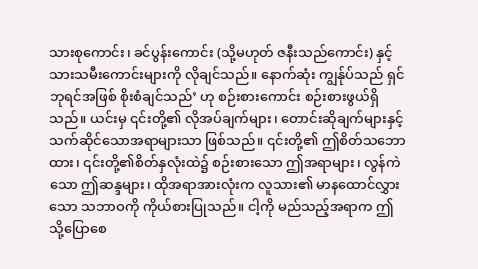သားစုကောင်း၊ ခင်ပွန်းကောင်း (သို့မဟုတ် ဇနီးသည်ကောင်း) နှင့် သားသမီးကောင်းများကို လိုချင်သည်။ နောက်ဆုံး ကျွန်ုပ်သည် ရှင်ဘုရင်အဖြစ် စိုးစံချင်သည်’ ဟု စဉ်းစားကောင်း စဉ်းစားဖွယ်ရှိသည်။ ယင်းမှ ၎င်းတို့၏ လိုအပ်ချက်များ၊ တောင်းဆိုချက်များနှင့် သက်ဆိုင်သောအရာများသာ ဖြစ်သည်။ ၎င်းတို့၏ ဤစိတ်သဘောထား၊ ၎င်းတို့၏စိတ်နှလုံးထဲ၌ စဉ်းစားသော ဤအရာများ၊ လွန်ကဲသော ဤဆန္ဒများ၊ ထိုအရာအားလုံးက လူသား၏ မာနထောင်လွှားသော သဘာဝကို ကိုယ်စားပြုသည်။ ငါ့ကို မည်သည့်အရာက ဤသို့ပြောစေ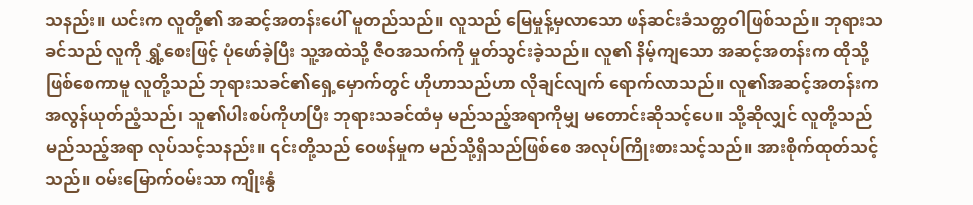သနည်း။ ယင်းက လူတို့၏ အဆင့်အတန်းပေါ် မူတည်သည်။ လူသည် မြေမှုန့်မှလာသော ဖန်ဆင်းခံသတ္တဝါဖြစ်သည်။ ဘုရားသခင်သည် လူကို ရွှံ့စေးဖြင့် ပုံဖော်ခဲ့ပြီး သူ့အထဲသို့ ဇီဝအသက်ကို မှုတ်သွင်းခဲ့သည်။ လူ၏ နိမ့်ကျသော အဆင့်အတန်းက ထိုသို့ဖြစ်စေကာမူ လူတို့သည် ဘုရားသခင်၏ရှေ့မှောက်တွင် ဟိုဟာသည်ဟာ လိုချင်လျက် ရောက်လာသည်။ လူ၏အဆင့်အတန်းက အလွန်ယုတ်ညံ့သည်၊ သူ၏ပါးစပ်ကိုဟပြီး ဘုရားသခင်ထံမှ မည်သည့်အရာကိုမျှ မတောင်းဆိုသင့်ပေ။ သို့ဆိုလျှင် လူတို့သည် မည်သည့်အရာ လုပ်သင့်သနည်း။ ၎င်းတို့သည် ဝေဖန်မှုက မည်သို့ရှိသည်ဖြစ်စေ အလုပ်ကြိုးစားသင့်သည်။ အားစိုက်ထုတ်သင့်သည်။ ဝမ်းမြောက်ဝမ်းသာ ကျိုးနွံ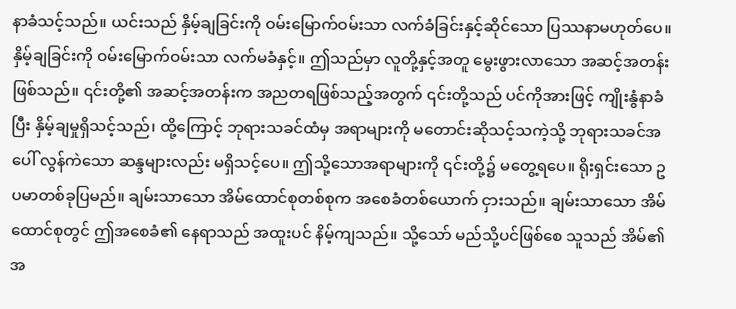နာခံသင့်သည်။ ယင်းသည် နှိမ့်ချခြင်းကို ဝမ်းမြောက်ဝမ်းသာ လက်ခံခြင်းနှင့်ဆိုင်သော ပြဿနာမဟုတ်ပေ။ နှိမ့်ချခြင်းကို ဝမ်းမြောက်ဝမ်းသာ လက်မခံနှင့်။ ဤသည်မှာ လူတို့နှင့်အတူ မွေးဖွားလာသော အဆင့်အတန်းဖြစ်သည်။ ၎င်းတို့၏ အဆင့်အတန်းက အညတရဖြစ်သည့်အတွက် ၎င်းတို့သည် ပင်ကိုအားဖြင့် ကျိုးနွံနာခံပြီး နှိမ့်ချမှုရှိသင့်သည်၊ ထို့ကြောင့် ဘုရားသခင်ထံမှ အရာများကို မတောင်းဆိုသင့်သကဲ့သို့ ဘုရားသခင်အပေါ် လွန်ကဲသော ဆန္ဒများလည်း မရှိသင့်ပေ။ ဤသို့သောအရာများကို ၎င်းတို့၌ မတွေ့ရပေ။ ရိုးရှင်းသော ဥပမာတစ်ခုပြမည်။ ချမ်းသာသော အိမ်ထောင်စုတစ်စုက အစေခံတစ်ယောက် ငှားသည်။ ချမ်းသာသော အိမ်ထောင်စုတွင် ဤအစေခံ၏ နေရာသည် အထူးပင် နိမ့်ကျသည်။ သို့သော် မည်သို့ပင်ဖြစ်စေ သူသည် အိမ်၏ အ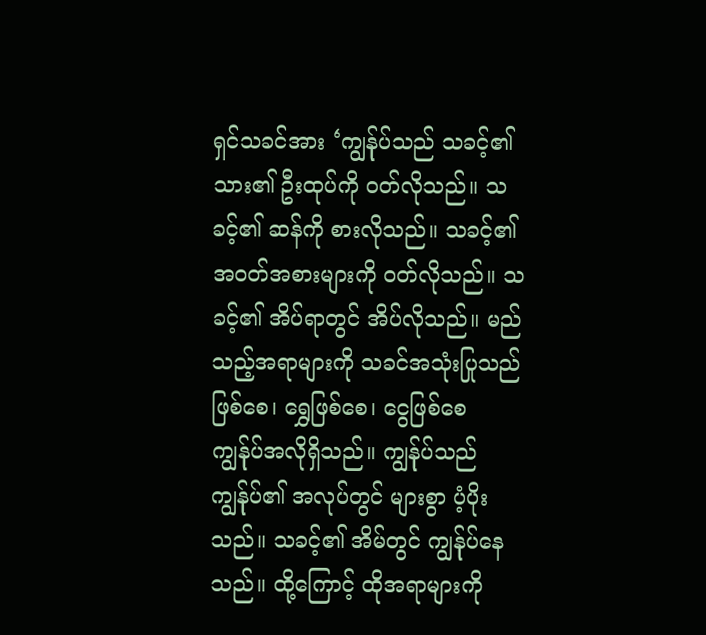ရှင်သခင်အား ‘ကျွန်ုပ်သည် သခင့်၏ သား၏ ဦးထုပ်ကို ဝတ်လိုသည်။ သခင့်၏ ဆန်ကို စားလိုသည်။ သခင့်၏ အဝတ်အစားများကို ဝတ်လိုသည်။ သခင့်၏ အိပ်ရာတွင် အိပ်လိုသည်။ မည်သည့်အရာများကို သခင်အသုံးပြုသည်ဖြစ်စေ၊ ရွှေဖြစ်စေ၊ ငွေဖြစ်စေ ကျွန်ုပ်အလိုရှိသည်။ ကျွန်ုပ်သည် ကျွန်ုပ်၏ အလုပ်တွင် များစွာ ပံ့ပိုးသည်။ သခင့်၏ အိမ်တွင် ကျွန်ုပ်နေသည်။ ထို့ကြောင့် ထိုအရာများကို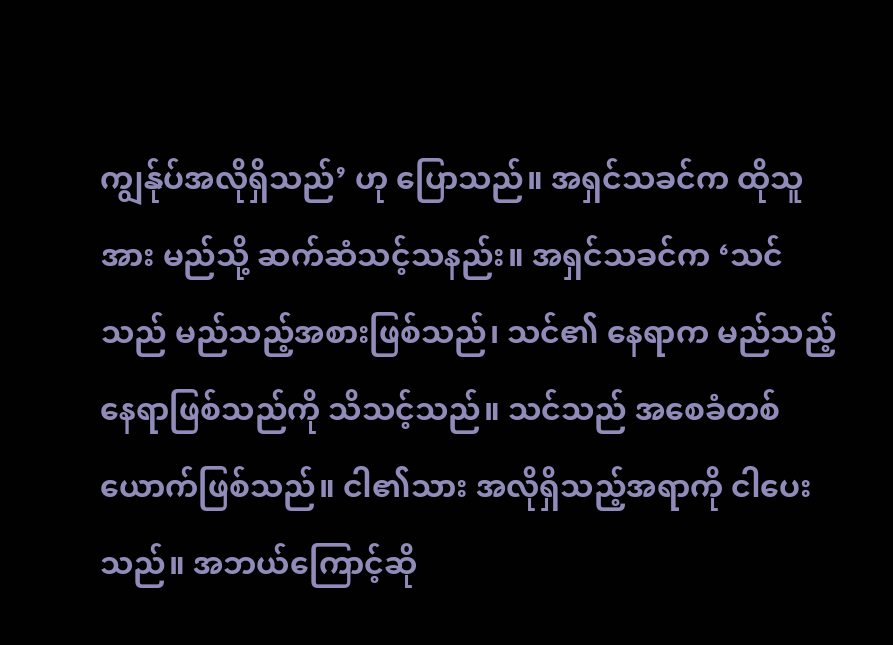ကျွန်ုပ်အလိုရှိသည်’ ဟု ပြောသည်။ အရှင်သခင်က ထိုသူအား မည်သို့ ဆက်ဆံသင့်သနည်း။ အရှင်သခင်က ‘သင်သည် မည်သည့်အစားဖြစ်သည်၊ သင်၏ နေရာက မည်သည့်နေရာဖြစ်သည်ကို သိသင့်သည်။ သင်သည် အစေခံတစ်ယောက်ဖြစ်သည်။ ငါ၏သား အလိုရှိသည့်အရာကို ငါပေးသည်။ အဘယ်ကြောင့်ဆို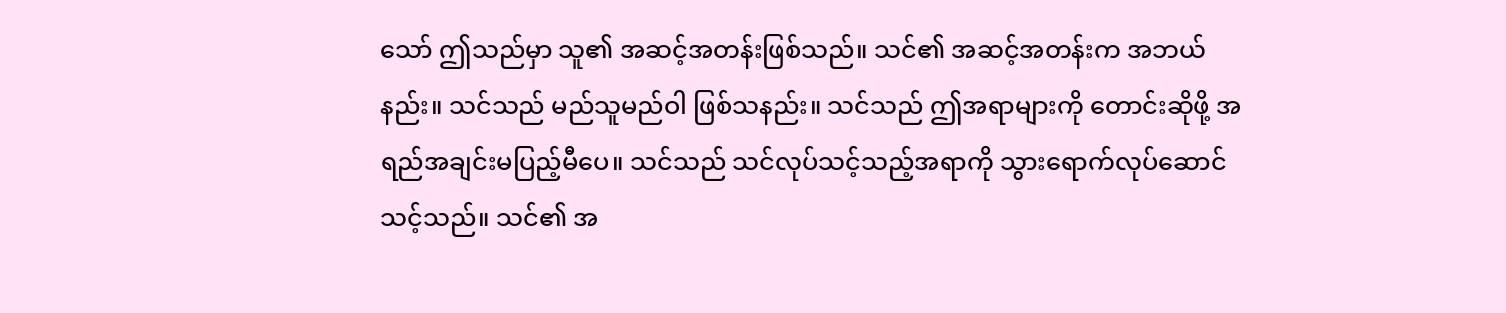သော် ဤသည်မှာ သူ၏ အဆင့်အတန်းဖြစ်သည်။ သင်၏ အဆင့်အတန်းက အဘယ်နည်း။ သင်သည် မည်သူမည်ဝါ ဖြစ်သနည်း။ သင်သည် ဤအရာများကို တောင်းဆိုဖို့ အရည်အချင်းမပြည့်မီပေ။ သင်သည် သင်လုပ်သင့်သည့်အရာကို သွားရောက်လုပ်ဆောင်သင့်သည်။ သင်၏ အ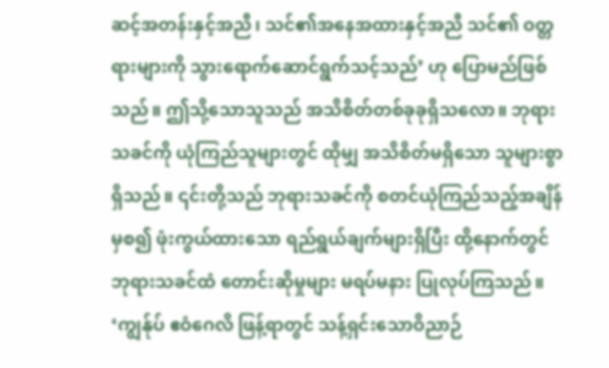ဆင့်အတန်းနှင့်အညီ၊ သင်၏အနေအထားနှင့်အညီ သင်၏ ဝတ္တရားများကို သွားရောက်ဆောင်ရွက်သင့်သည်’ ဟု ပြောမည်ဖြစ်သည်။ ဤသို့သောသူသည် အသိစိတ်တစ်ခုခုရှိသလော။ ဘုရားသခင်ကို ယုံကြည်သူများတွင် ထိုမျှ အသိစိတ်မရှိသော သူများစွာရှိသည်။ ၎င်းတို့သည် ဘုရားသခင်ကို စတင်ယုံကြည်သည့်အချိန်မှစ၍ ဖုံးကွယ်ထားသော ရည်ရွယ်ချက်များရှိပြီး ထို့နောက်တွင် ဘုရားသခင်ထံ တောင်းဆိုမှုများ မရပ်မနား ပြုလုပ်ကြသည်။ ‘ကျွန်ုပ် ဧဝံဂေလိ ဖြန့်ရာတွင် သန့်ရှင်းသောဝိညာဉ်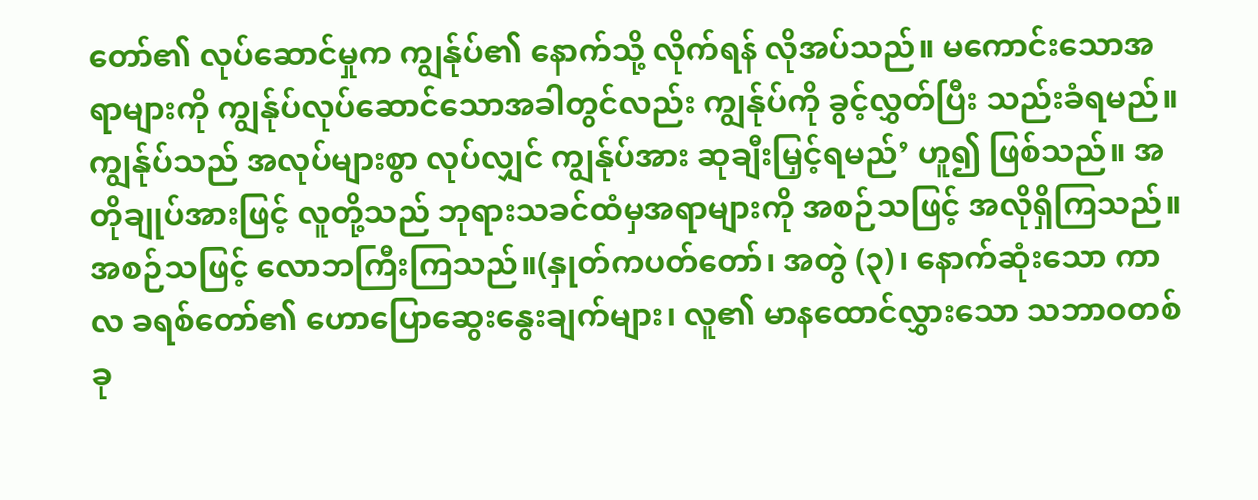တော်၏ လုပ်ဆောင်မှုက ကျွန်ုပ်၏ နောက်သို့ လိုက်ရန် လိုအပ်သည်။ မကောင်းသောအရာများကို ကျွန်ုပ်လုပ်ဆောင်သောအခါတွင်လည်း ကျွန်ုပ်ကို ခွင့်လွှတ်ပြီး သည်းခံရမည်။ ကျွန်ုပ်သည် အလုပ်များစွာ လုပ်လျှင် ကျွန်ုပ်အား ဆုချီးမြှင့်ရမည်’ ဟူ၍ ဖြစ်သည်။ အတိုချုပ်အားဖြင့် လူတို့သည် ဘုရားသခင်ထံမှအရာများကို အစဉ်သဖြင့် အလိုရှိကြသည်။ အစဉ်သဖြင့် လောဘကြီးကြသည်။(နှုတ်ကပတ်တော်၊ အတွဲ (၃)၊ နောက်ဆုံးသော ကာလ ခရစ်တော်၏ ဟောပြောဆွေးနွေးချက်များ၊ လူ၏ မာနထောင်လွှားသော သဘာဝတစ်ခု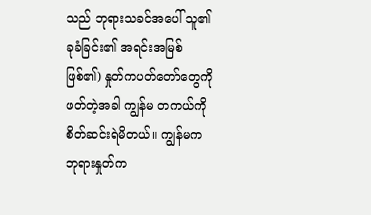သည် ဘုရားသခင်အပေါ် သူ၏ခုခံခြင်း၏ အရင်းအမြစ်ဖြစ်၏) နှုတ်ကပတ်တော်တွေကို ဖတ်တဲ့အခါ ကျွန်မ တကယ်ကို စိတ်ဆင်းရဲမိတယ်။ ကျွန်မက ဘုရားနှုတ်က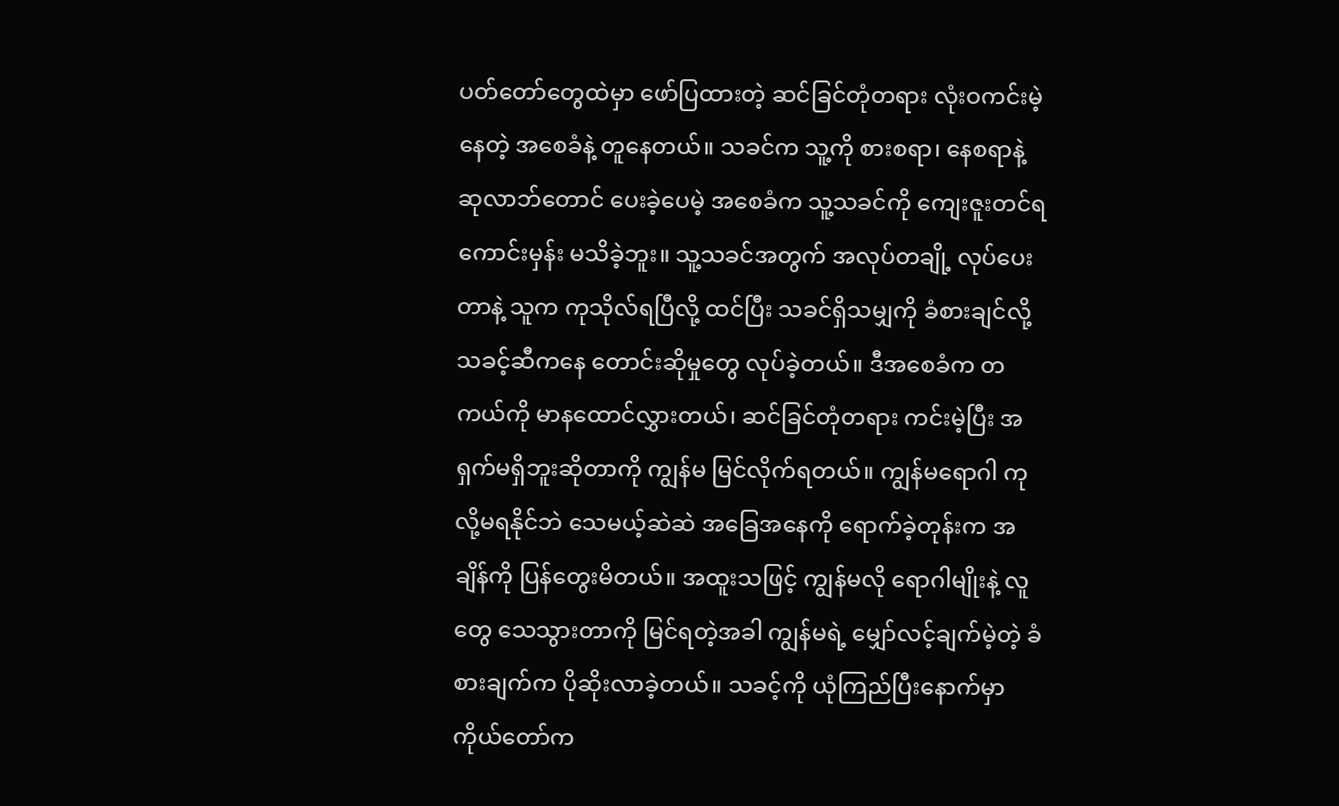ပတ်တော်တွေထဲမှာ ဖော်ပြထားတဲ့ ဆင်ခြင်တုံတရား လုံးဝကင်းမဲ့နေတဲ့ အစေခံနဲ့ တူနေတယ်။ သခင်က သူ့ကို စားစရာ၊ နေစရာနဲ့ ဆုလာဘ်တောင် ပေးခဲ့ပေမဲ့ အစေခံက သူ့သခင်ကို ကျေးဇူးတင်ရကောင်းမှန်း မသိခဲ့ဘူး။ သူ့သခင်အတွက် အလုပ်တချို့ လုပ်ပေးတာနဲ့ သူက ကုသိုလ်ရပြီလို့ ထင်ပြီး သခင်ရှိသမျှကို ခံစားချင်လို့ သခင့်ဆီကနေ တောင်းဆိုမှုတွေ လုပ်ခဲ့တယ်။ ဒီအစေခံက တကယ်ကို မာနထောင်လွှားတယ်၊ ဆင်ခြင်တုံတရား ကင်းမဲ့ပြီး အရှက်မရှိဘူးဆိုတာကို ကျွန်မ မြင်လိုက်ရတယ်။ ကျွန်မရောဂါ ကုလို့မရနိုင်ဘဲ သေမယ့်ဆဲဆဲ အခြေအနေကို ရောက်ခဲ့တုန်းက အချိန်ကို ပြန်တွေးမိတယ်။ အထူးသဖြင့် ကျွန်မလို ရောဂါမျိုးနဲ့ လူတွေ သေသွားတာကို မြင်ရတဲ့အခါ ကျွန်မရဲ့ မျှော်လင့်ချက်မဲ့တဲ့ ခံစားချက်က ပိုဆိုးလာခဲ့တယ်။ သခင့်ကို ယုံကြည်ပြီးနောက်မှာ ကိုယ်တော်က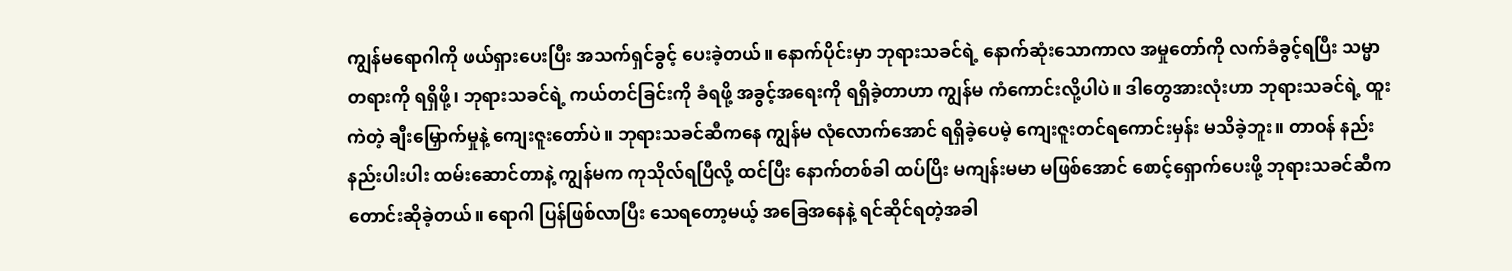ကျွန်မရောဂါကို ဖယ်ရှားပေးပြီး အသက်ရှင်ခွင့် ပေးခဲ့တယ်။ နောက်ပိုင်းမှာ ဘုရားသခင်ရဲ့ နောက်ဆုံးသောကာလ အမှုတော်ကို လက်ခံခွင့်ရပြီး သမ္မာတရားကို ရရှိဖို့၊ ဘုရားသခင်ရဲ့ ကယ်တင်ခြင်းကို ခံရဖို့ အခွင့်အရေးကို ရရှိခဲ့တာဟာ ကျွန်မ ကံကောင်းလို့ပါပဲ။ ဒါတွေအားလုံးဟာ ဘုရားသခင်ရဲ့ ထူးကဲတဲ့ ချီးမြှောက်မှုနဲ့ ကျေးဇူးတော်ပဲ။ ဘုရားသခင်ဆီကနေ ကျွန်မ လုံလောက်အောင် ရရှိခဲ့ပေမဲ့ ကျေးဇူးတင်ရကောင်းမှန်း မသိခဲ့ဘူး။ တာဝန် နည်းနည်းပါးပါး ထမ်းဆောင်တာနဲ့ ကျွန်မက ကုသိုလ်ရပြီလို့ ထင်ပြီး နောက်တစ်ခါ ထပ်ပြိး မကျန်းမမာ မဖြစ်အောင် စောင့်ရှောက်ပေးဖို့ ဘုရားသခင်ဆီက တောင်းဆိုခဲ့တယ်။ ရောဂါ ပြန်ဖြစ်လာပြီး သေရတော့မယ့် အခြေအနေနဲ့ ရင်ဆိုင်ရတဲ့အခါ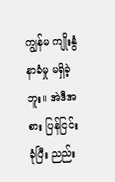ကျွန်မ ကျိုးနွံနာခံမှု မရှိခဲ့ဘူး။ အဲဒီအစား ပြန်ငြင်းခုံပြီး ညည်း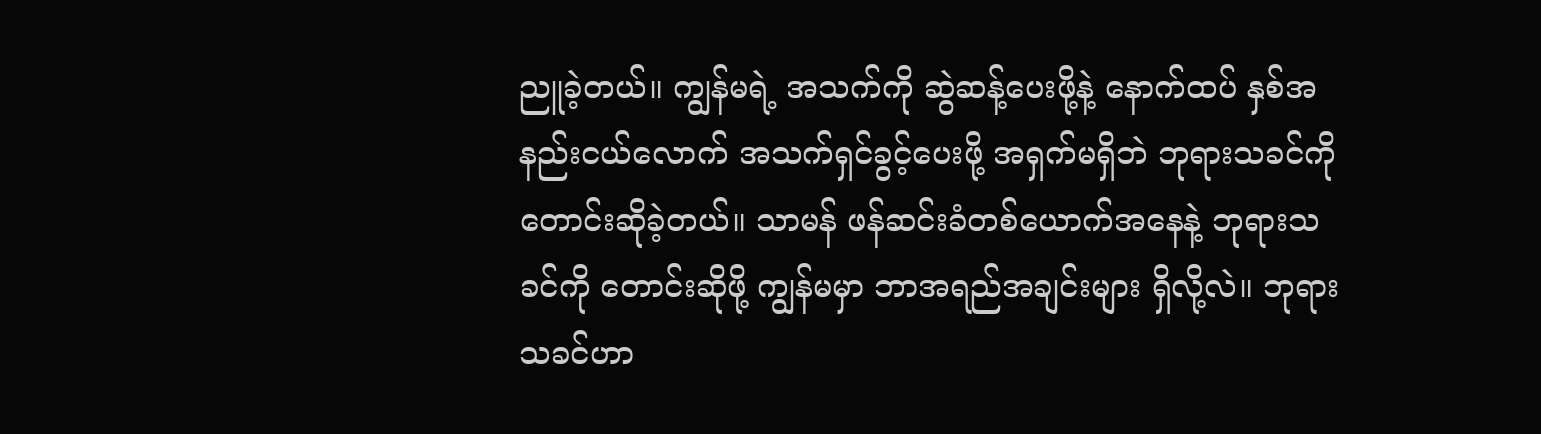ညူခဲ့တယ်။ ကျွန်မရဲ့ အသက်ကို ဆွဲဆန့်ပေးဖို့နဲ့ နောက်ထပ် နှစ်အနည်းငယ်လောက် အသက်ရှင်ခွင့်ပေးဖို့ အရှက်မရှိဘဲ ဘုရားသခင်ကို တောင်းဆိုခဲ့တယ်။ သာမန် ဖန်ဆင်းခံတစ်ယောက်အနေနဲ့ ဘုရားသခင်ကို တောင်းဆိုဖို့ ကျွန်မမှာ ဘာအရည်အချင်းများ ရှိလို့လဲ။ ဘုရားသခင်ဟာ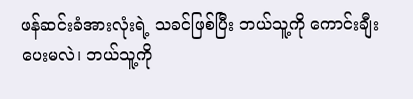ဖန်ဆင်းခံအားလုံးရဲ့ သခင်ဖြစ်ပြီး ဘယ်သူ့ကို ကောင်းချီးပေးမလဲ၊ ဘယ်သူ့ကို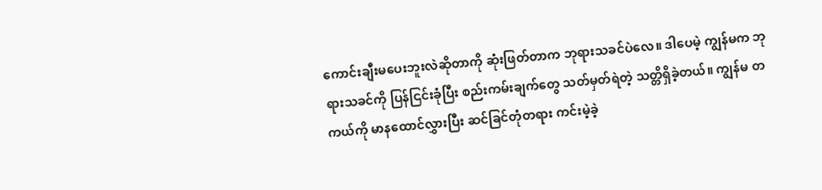ကောင်းချီးမပေးဘူးလဲဆိုတာကို ဆုံးဖြတ်တာက ဘုရားသခင်ပဲလေ။ ဒါပေမဲ့ ကျွန်မက ဘုရားသခင်ကို ပြန်ငြင်းခုံပြီး စည်းကမ်းချက်တွေ သတ်မှတ်ရဲတဲ့ သတ္တိရှိခဲ့တယ်။ ကျွန်မ တကယ်ကို မာနထောင်လွှားပြီး ဆင်ခြင်တုံတရား ကင်းမဲ့ခဲ့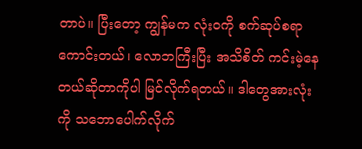တာပဲ။ ပြီးတော့ ကျွန်မက လုံးဝကို စက်ဆုပ်စရာကောင်းတယ်၊ လောဘကြီးပြီး အသိစိတ် ကင်းမဲ့နေတယ်ဆိုတာကိုပါ မြင်လိုက်ရတယ်။ ဒါတွေအားလုံးကို သဘောပေါက်လိုက်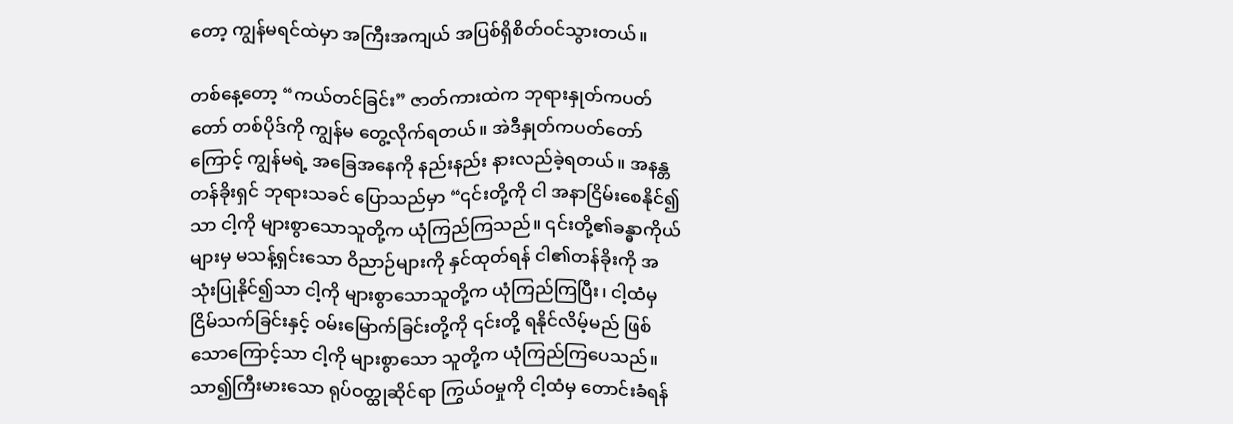တော့ ကျွန်မရင်ထဲမှာ အကြီးအကျယ် အပြစ်ရှိစိတ်ဝင်သွားတယ်။

တစ်နေ့တော့ “ကယ်တင်ခြင်း” ဇာတ်ကားထဲက ဘုရားနှုတ်ကပတ်တော် တစ်ပိုဒ်ကို ကျွန်မ တွေ့လိုက်ရတယ်။ အဲဒီနှုတ်ကပတ်တော်ကြောင့် ကျွန်မရဲ့ အခြေအနေကို နည်းနည်း နားလည်ခဲ့ရတယ်။ အနန္တတန်ခိုးရှင် ဘုရားသခင် ပြောသည်မှာ “၎င်းတို့ကို ငါ အနာငြိမ်းစေနိုင်၍သာ ငါ့ကို များစွာသောသူတို့က ယုံကြည်ကြသည်။ ၎င်းတို့၏ခန္ဓာကိုယ်များမှ မသန့်ရှင်းသော ဝိညာဉ်များကို နှင်ထုတ်ရန် ငါ၏တန်ခိုးကို အသုံးပြုနိုင်၍သာ ငါ့ကို များစွာသောသူတို့က ယုံကြည်ကြပြီး၊ ငါ့ထံမှ ငြိမ်သက်ခြင်းနှင့် ဝမ်းမြောက်ခြင်းတို့ကို ၎င်းတို့ ရနိုင်လိမ့်မည် ဖြစ်သောကြောင့်သာ ငါ့ကို များစွာသော သူတို့က ယုံကြည်ကြပေသည်။ သာ၍ကြီးမားသော ရုပ်ဝတ္ထုဆိုင်ရာ ကြွယ်ဝမှုကို ငါ့ထံမှ တောင်းခံရန်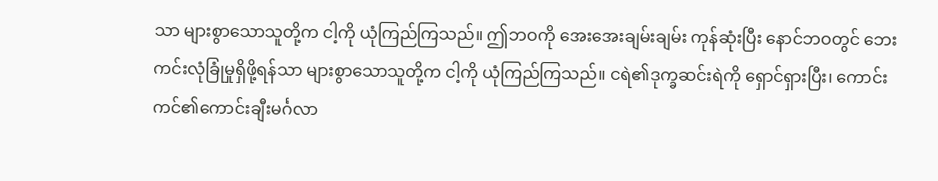သာ များစွာသောသူတို့က ငါ့ကို ယုံကြည်ကြသည်။ ဤဘဝကို အေးအေးချမ်းချမ်း ကုန်ဆုံးပြီး နောင်ဘဝတွင် ဘေးကင်းလုံခြုံမှုရှိဖို့ရန်သာ များစွာသောသူတို့က ငါ့ကို ယုံကြည်ကြသည်။ ငရဲ၏ဒုက္ခဆင်းရဲကို ရှောင်ရှားပြီး၊ ကောင်းကင်၏ကောင်းချီးမင်္ဂလာ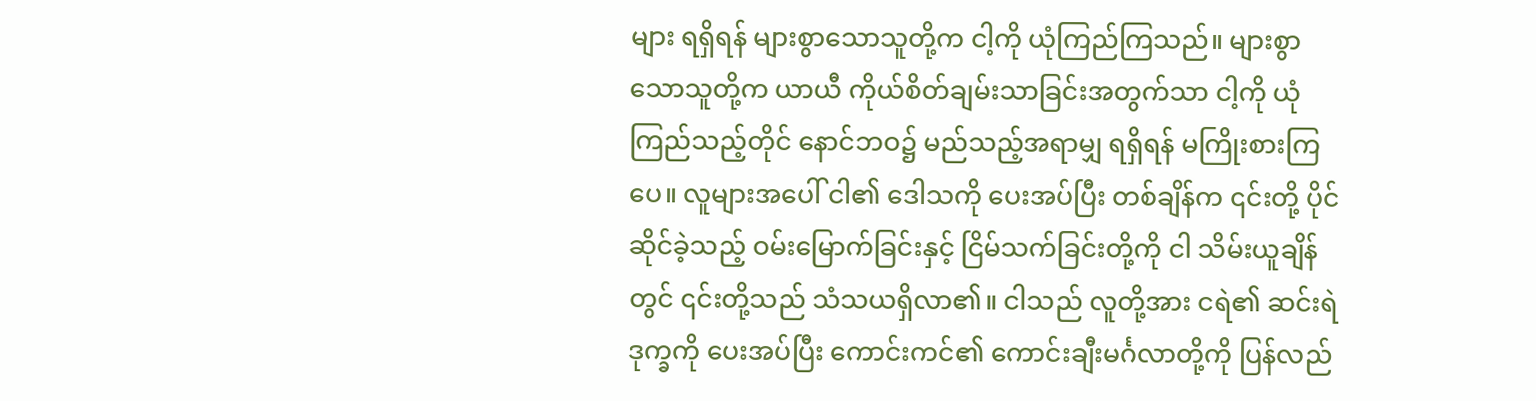များ ရရှိရန် များစွာသောသူတို့က ငါ့ကို ယုံကြည်ကြသည်။ များစွာသောသူတို့က ယာယီ ကိုယ်စိတ်ချမ်းသာခြင်းအတွက်သာ ငါ့ကို ယုံကြည်သည့်တိုင် နောင်ဘဝ၌ မည်သည့်အရာမျှ ရရှိရန် မကြိုးစားကြပေ။ လူများအပေါ် ငါ၏ ဒေါသကို ပေးအပ်ပြီး တစ်ချိန်က ၎င်းတို့ ပိုင်ဆိုင်ခဲ့သည့် ဝမ်းမြောက်ခြင်းနှင့် ငြိမ်သက်ခြင်းတို့ကို ငါ သိမ်းယူချိန်တွင် ၎င်းတို့သည် သံသယရှိလာ၏။ ငါသည် လူတို့အား ငရဲ၏ ဆင်းရဲဒုက္ခကို ပေးအပ်ပြီး ကောင်းကင်၏ ကောင်းချီးမင်္ဂလာတို့ကို ပြန်လည်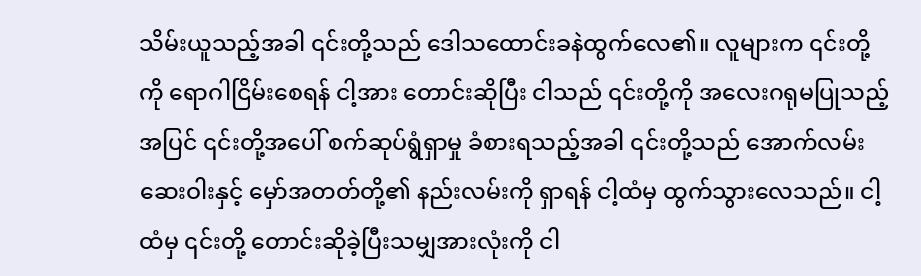သိမ်းယူသည့်အခါ ၎င်းတို့သည် ဒေါသထောင်းခနဲထွက်လေ၏။ လူများက ၎င်းတို့ကို ရောဂါငြိမ်းစေရန် ငါ့အား တောင်းဆိုပြီး ငါသည် ၎င်းတို့ကို အလေးဂရုမပြုသည့်အပြင် ၎င်းတို့အပေါ် စက်ဆုပ်ရွံရှာမှု ခံစားရသည့်အခါ ၎င်းတို့သည် အောက်လမ်းဆေးဝါးနှင့် မှော်အတတ်တို့၏ နည်းလမ်းကို ရှာရန် ငါ့ထံမှ ထွက်သွားလေသည်။ ငါ့ထံမှ ၎င်းတို့ တောင်းဆိုခဲ့ပြီးသမျှအားလုံးကို ငါ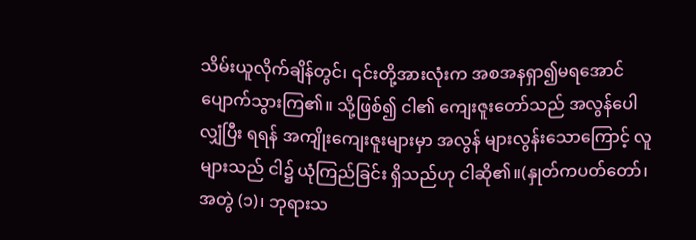သိမ်းယူလိုက်ချိန်တွင်၊ ၎င်းတို့အားလုံးက အစအနရှာ၍မရအောင် ပျောက်သွားကြ၏။ သို့ဖြစ်၍ ငါ၏ ကျေးဇူးတော်သည် အလွန်ပေါလျှံပြီး ရရန် အကျိုးကျေးဇူးများမှာ အလွန် များလွန်းသောကြောင့် လူများသည် ငါ၌ ယုံကြည်ခြင်း ရှိသည်ဟု ငါဆို၏။(နှုတ်ကပတ်တော်၊ အတွဲ (၁)၊ ဘုရားသ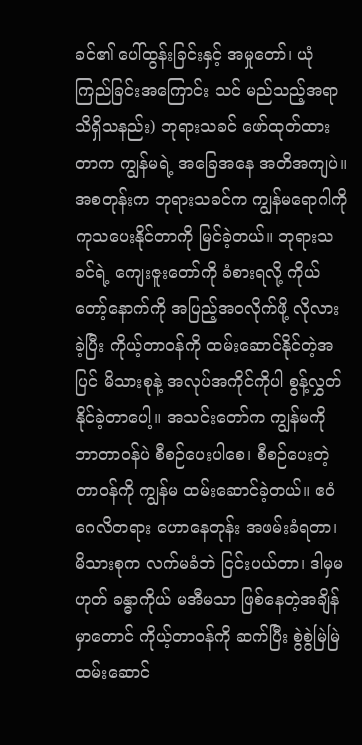ခင်၏ ပေါ်ထွန်းခြင်းနှင့် အမှုတော်၊ ယုံကြည်ခြင်းအကြောင်း သင် မည်သည့်အရာ သိရှိသနည်း) ဘုရားသခင် ဖော်ထုတ်ထားတာက ကျွန်မရဲ့ အခြေအနေ အတိအကျပဲ။ အစတုန်းက ဘုရားသခင်က ကျွန်မရောဂါကို ကုသပေးနိုင်တာကို မြင်ခဲ့တယ်။ ဘုရားသခင်ရဲ့ ကျေးဇူးတော်ကို ခံစားရလို့ ကိုယ်တော့်နောက်ကို အပြည့်အဝလိုက်ဖို့ လိုလားခဲ့ပြီး ကိုယ့်တာဝန်ကို ထမ်းဆောင်နိုင်တဲ့အပြင် မိသားစုနဲ့ အလုပ်အကိုင်ကိုပါ စွန့်လွှတ်နိုင်ခဲ့တာပေါ့။ အသင်းတော်က ကျွန်မကို ဘာတာဝန်ပဲ စီစဉ်ပေးပါစေ၊ စီစဉ်ပေးတဲ့တာဝန်ကို ကျွန်မ ထမ်းဆောင်ခဲ့တယ်။ ဧဝံဂေလိတရား ဟောနေတုန်း အဖမ်းခံရတာ၊ မိသားစုက လက်မခံဘဲ ငြင်းပယ်တာ၊ ဒါမှမဟုတ် ခန္ဓာကိုယ် မအီမသာ ဖြစ်နေတဲ့အချိန်မှာတောင် ကိုယ့်တာဝန်ကို ဆက်ပြီး စွဲစွဲမြဲမြဲ ထမ်းဆောင်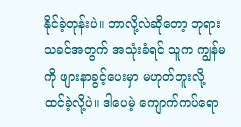နိုင်ခဲ့တုန်းပဲ။ ဘာလို့လဲဆိုတော့ ဘုရားသခင်အတွက် အသုံးခံရင် သူက ကျွန်မကို ဖျားနာခွင့်ပေးမှာ မဟုတ်ဘူးလို့ ထင်ခဲ့လို့ပဲ။ ဒါပေမဲ့ ကျောက်ကပ်ရော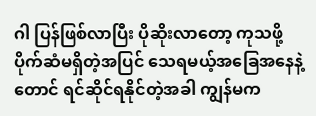ဂါ ပြန်ဖြစ်လာပြီး ပိုဆိုးလာတော့ ကုသဖို့ ပိုက်ဆံမရှိတဲ့အပြင် သေရမယ့်အခြေအနေနဲ့တောင် ရင်ဆိုင်ရနိုင်တဲ့အခါ ကျွန်မက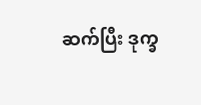ဆက်ပြီး ဒုက္ခ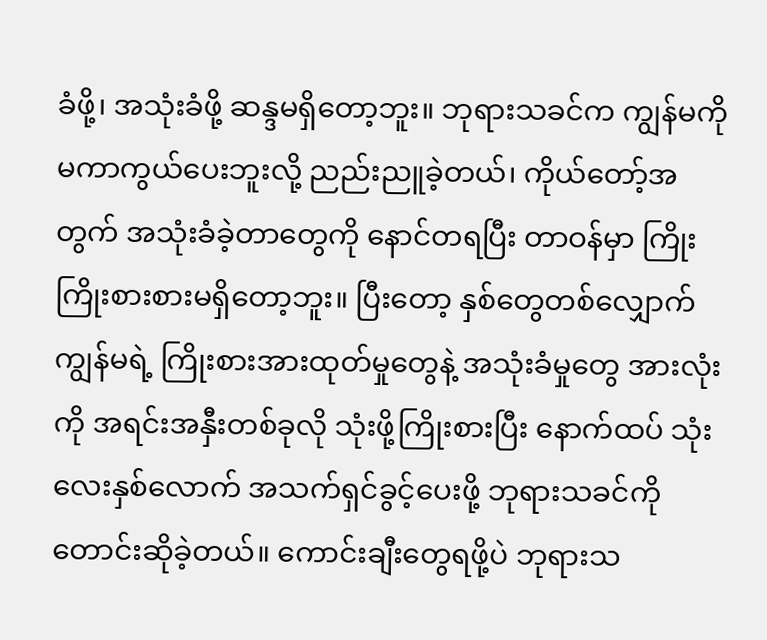ခံဖို့၊ အသုံးခံဖို့ ဆန္ဒမရှိတော့ဘူး။ ဘုရားသခင်က ကျွန်မကို မကာကွယ်ပေးဘူးလို့ ညည်းညူခဲ့တယ်၊ ကိုယ်တော့်အတွက် အသုံးခံခဲ့တာတွေကို နောင်တရပြီး တာဝန်မှာ ကြိုးကြိုးစားစားမရှိတော့ဘူး။ ပြီးတော့ နှစ်တွေတစ်လျှောက် ကျွန်မရဲ့ ကြိုးစားအားထုတ်မှုတွေနဲ့ အသုံးခံမှုတွေ အားလုံးကို အရင်းအနှီးတစ်ခုလို သုံးဖို့ကြိုးစားပြီး နောက်ထပ် သုံးလေးနှစ်လောက် အသက်ရှင်ခွင့်ပေးဖို့ ဘုရားသခင်ကို တောင်းဆိုခဲ့တယ်။ ကောင်းချီးတွေရဖို့ပဲ ဘုရားသ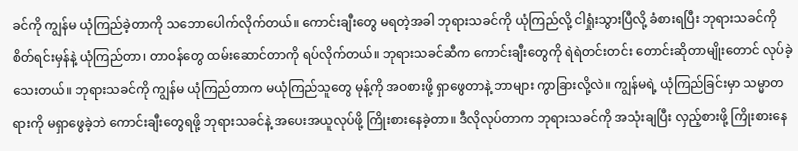ခင်ကို ကျွန်မ ယုံကြည်ခဲ့တာကို သဘောပေါက်လိုက်တယ်။ ကောင်းချီးတွေ မရတဲ့အခါ ဘုရားသခင်ကို ယုံကြည်လို့ ငါရှုံးသွားပြီလို့ ခံစားရပြီး ဘုရားသခင်ကို စိတ်ရင်းမှန်နဲ့ ယုံကြည်တာ၊ တာဝန်တွေ ထမ်းဆောင်တာကို ရပ်လိုက်တယ်။ ဘုရားသခင်ဆီက ကောင်းချီးတွေကို ရဲရဲတင်းတင်း တောင်းဆိုတာမျိုးတောင် လုပ်ခဲ့သေးတယ်။ ဘုရားသခင်ကို ကျွန်မ ယုံကြည်တာက မယုံကြည်သူတွေ မုန့်ကို အဝစားဖို့ ရှာဖွေတာနဲ့ ဘာများ ကွာခြားလို့လဲ။ ကျွန်မရဲ့ ယုံကြည်ခြင်းမှာ သမ္မာတရားကို မရှာဖွေခဲ့ဘဲ ကောင်းချီးတွေရဖို့ ဘုရားသခင်နဲ့ အပေးအယူလုပ်ဖို့ ကြိုးစားနေခဲ့တာ။ ဒီလိုလုပ်တာက ဘုရားသခင်ကို အသုံးချပြီး လှည့်စားဖို့ ကြိုးစားနေ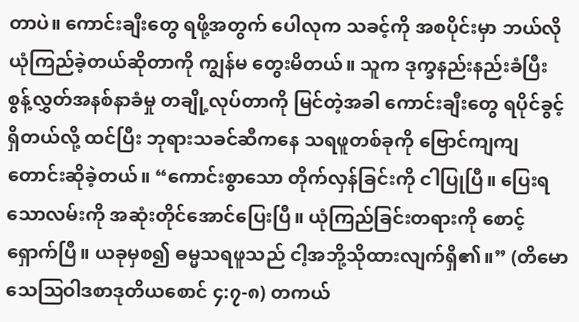တာပဲ။ ကောင်းချီးတွေ ရဖို့အတွက် ပေါလုက သခင့်ကို အစပိုင်းမှာ ဘယ်လိုယုံကြည်ခဲ့တယ်ဆိုတာကို ကျွန်မ တွေးမိတယ်။ သူက ဒုက္ခနည်းနည်းခံပြီး စွန့်လွှတ်အနစ်နာခံမှု တချို့လုပ်တာကို မြင်တဲ့အခါ ကောင်းချီးတွေ ရပိုင်ခွင့်ရှိတယ်လို့ ထင်ပြီး ဘုရားသခင်ဆီကနေ သရဖူတစ်ခုကို ဗြောင်ကျကျ တောင်းဆိုခဲ့တယ်။ “ကောင်းစွာသော တိုက်လှန်ခြင်းကို ငါပြုပြီ။ ပြေးရသောလမ်းကို အဆုံးတိုင်အောင်ပြေးပြီ။ ယုံကြည်ခြင်းတရားကို စောင့်ရှောက်ပြီ။ ယခုမှစ၍ ဓမ္မသရဖူသည် ငါ့အဘို့သိုထားလျက်ရှိ၏။” (တိမောသေဩဝါဒစာဒုတိယစောင် ၄:၇-၈) တကယ်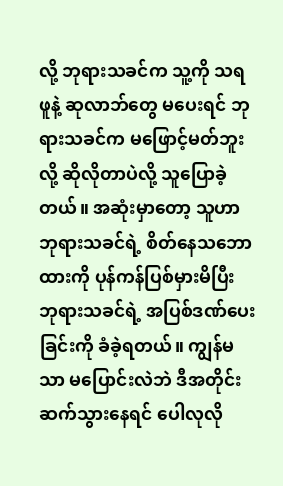လို့ ဘုရားသခင်က သူ့ကို သရဖူနဲ့ ဆုလာဘ်တွေ မပေးရင် ဘုရားသခင်က မဖြောင့်မတ်ဘူးလို့ ဆိုလိုတာပဲလို့ သူပြောခဲ့တယ်။ အဆုံးမှာတော့ သူဟာ ဘုရားသခင်ရဲ့ စိတ်နေသဘောထားကို ပုန်ကန်ပြစ်မှားမိပြီး ဘုရားသခင်ရဲ့ အပြစ်ဒဏ်ပေးခြင်းကို ခံခဲ့ရတယ်။ ကျွန်မသာ မပြောင်းလဲဘဲ ဒီအတိုင်း ဆက်သွားနေရင် ပေါလုလို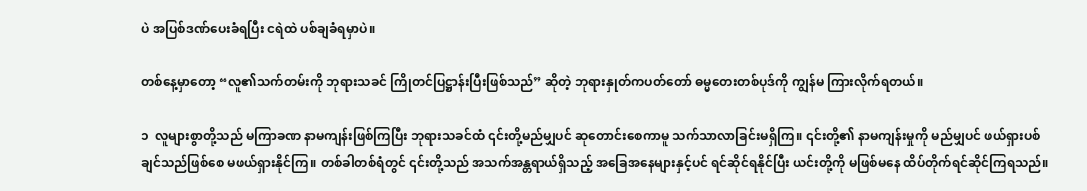ပဲ အပြစ်ဒဏ်ပေးခံရပြီး ငရဲထဲ ပစ်ချခံရမှာပဲ။

တစ်နေ့မှာတော့ “လူ၏သက်တမ်းကို ဘုရားသခင် ကြိုတင်ပြဋ္ဌာန်းပြီးဖြစ်သည်” ဆိုတဲ့ ဘုရားနှုတ်ကပတ်တော် ဓမ္မတေးတစ်ပုဒ်ကို ကျွန်မ ကြားလိုက်ရတယ်။

၁  လူများစွာတို့သည် မကြာခဏ နာမကျန်းဖြစ်ကြပြီး ဘုရားသခင်ထံ ၎င်းတို့မည်မျှပင် ဆုတောင်းစေကာမူ သက်သာလာခြင်းမရှိကြ။ ၎င်းတို့၏ နာမကျန်းမှုကို မည်မျှပင် ဖယ်ရှားပစ်ချင်သည်ဖြစ်စေ မဖယ်ရှားနိုင်ကြ။ တစ်ခါတစ်ရံတွင် ၎င်းတို့သည် အသက်အန္တရာယ်ရှိသည့် အခြေအနေများနှင့်ပင် ရင်ဆိုင်ရနိုင်ပြီး ယင်းတို့ကို မဖြစ်မနေ ထိပ်တိုက်ရင်ဆိုင်ကြရသည်။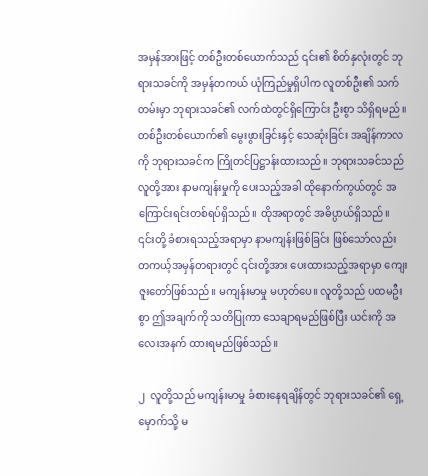အမှန်အားဖြင့် တစ်ဦးတစ်ယောက်သည် ၎င်း၏ စိတ်နှလုံးတွင် ဘုရားသခင်ကို အမှန်တကယ် ယုံကြည်မှုရှိပါက လူတစ်ဦး၏ သက်တမ်းမှာ ဘုရားသခင်၏ လက်ထဲတွင်ရှိကြောင်း ဦးစွာ သိရှိရမည်။ တစ်ဦးတစ်ယောက်၏ မွေးဖွားခြင်းနှင့် သေဆုံးခြင်း အချိန်ကာလကို ဘုရားသခင်က ကြိုတင်ပြဋ္ဌာန်းထားသည်။ ဘုရားသခင်သည် လူတို့အား နာမကျန်းမှုကို ပေးသည့်အခါ ထိုနောက်ကွယ်တွင် အကြောင်းရင်းတစ်ရပ်ရှိသည်။ ထိုအရာတွင် အဓိပ္ပာယ်ရှိသည်။ ၎င်းတို့ ခံစားရသည့်အရာမှာ နာမကျန်းဖြစ်ခြင်း ဖြစ်သော်လည်း တကယ့်အမှန်တရားတွင် ၎င်းတို့အား ပေးထားသည့်အရာမှာ ကျေးဇူးတော်ဖြစ်သည်။ မကျန်းမာမှု မဟုတ်ပေ။ လူတို့သည် ပထမဦးစွာ ဤအချက်ကို သတိပြုကာ သေချာရမည်ဖြစ်ပြီး ယင်းကို အလေးအနက် ထားရမည်ဖြစ်သည်။

၂  လူတို့သည် မကျန်းမာမှု ခံစားနေရချိန်တွင် ဘုရားသခင်၏ ရှေ့မှောက်သို့ မ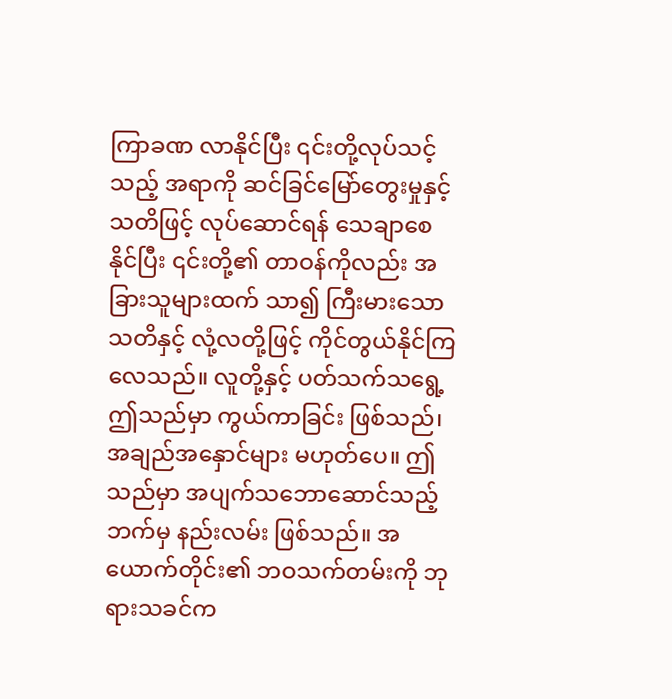ကြာခဏ လာနိုင်ပြီး ၎င်းတို့လုပ်သင့်သည့် အရာကို ဆင်ခြင်မြော်တွေးမှုနှင့် သတိဖြင့် လုပ်ဆောင်ရန် သေချာစေနိုင်ပြီး ၎င်းတို့၏ တာဝန်ကိုလည်း အခြားသူများထက် သာ၍ ကြီးမားသော သတိနှင့် လုံ့လတို့ဖြင့် ကိုင်တွယ်နိုင်ကြလေသည်။ လူတို့နှင့် ပတ်သက်သရွေ့ ဤသည်မှာ ကွယ်ကာခြင်း ဖြစ်သည်၊ အချည်အနှောင်များ မဟုတ်ပေ။ ဤသည်မှာ အပျက်သဘောဆောင်သည့်ဘက်မှ နည်းလမ်း ဖြစ်သည်။ အယောက်တိုင်း၏ ဘဝသက်တမ်းကို ဘုရားသခင်က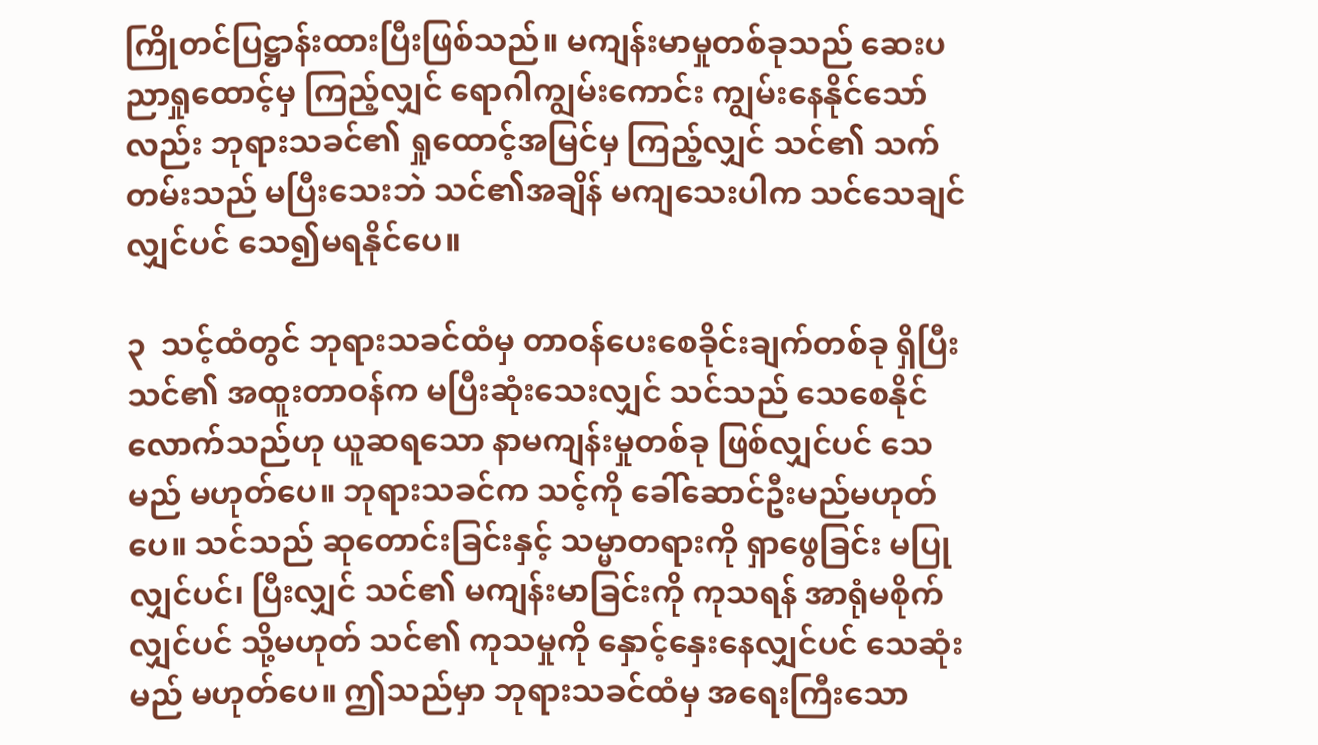ကြိုတင်ပြဋ္ဌာန်းထားပြီးဖြစ်သည်။ မကျန်းမာမှုတစ်ခုသည် ဆေးပညာရှုထောင့်မှ ကြည့်လျှင် ရောဂါကျွမ်းကောင်း ကျွမ်းနေနိုင်သော်လည်း ဘုရားသခင်၏ ရှုထောင့်အမြင်မှ ကြည့်လျှင် သင်၏ သက်တမ်းသည် မပြီးသေးဘဲ သင်၏အချိန် မကျသေးပါက သင်သေချင်လျှင်ပင် သေ၍မရနိုင်ပေ။

၃  သင့်ထံတွင် ဘုရားသခင်ထံမှ တာဝန်ပေးစေခိုင်းချက်တစ်ခု ရှိပြီး သင်၏ အထူးတာဝန်က မပြီးဆုံးသေးလျှင် သင်သည် သေစေနိုင်လောက်သည်ဟု ယူဆရသော နာမကျန်းမှုတစ်ခု ဖြစ်လျှင်ပင် သေမည် မဟုတ်ပေ။ ဘုရားသခင်က သင့်ကို ခေါ်ဆောင်ဦးမည်မဟုတ်ပေ။ သင်သည် ဆုတောင်းခြင်းနှင့် သမ္မာတရားကို ရှာဖွေခြင်း မပြုလျှင်ပင်၊ ပြီးလျှင် သင်၏ မကျန်းမာခြင်းကို ကုသရန် အာရုံမစိုက်လျှင်ပင် သို့မဟုတ် သင်၏ ကုသမှုကို နှောင့်နှေးနေလျှင်ပင် သေဆုံးမည် မဟုတ်ပေ။ ဤသည်မှာ ဘုရားသခင်ထံမှ အရေးကြီးသော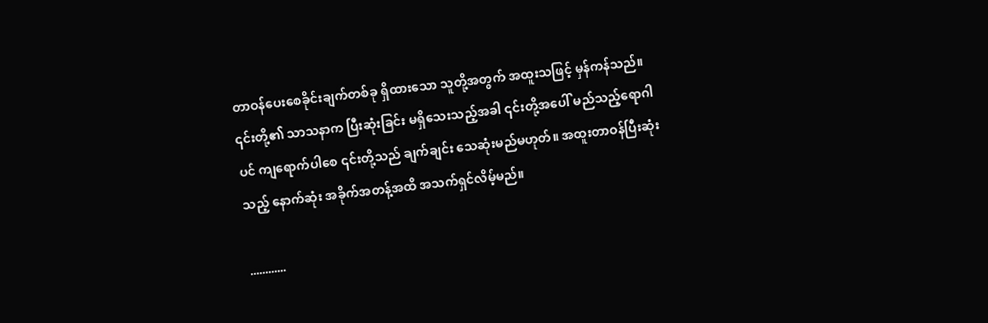တာဝန်ပေးစေခိုင်းချက်တစ်ခု ရှိထားသော သူတို့အတွက် အထူးသဖြင့် မှန်ကန်သည်။ ၎င်းတို့၏ သာသနာက ပြီးဆုံးခြင်း မရှိသေးသည့်အခါ ၎င်းတို့အပေါ် မည်သည့်ရောဂါပင် ကျရောက်ပါစေ ၎င်းတို့သည် ချက်ချင်း သေဆုံးမည်မဟုတ်။ အထူးတာဝန်ပြီးဆုံးသည့် နောက်ဆုံး အခိုက်အတန့်အထိ အသက်ရှင်လိမ့်မည်။

............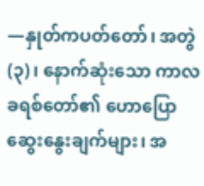—နှုတ်ကပတ်တော်၊ အတွဲ (၃)၊ နောက်ဆုံးသော ကာလ ခရစ်တော်၏ ဟောပြောဆွေးနွေးချက်များ၊ အ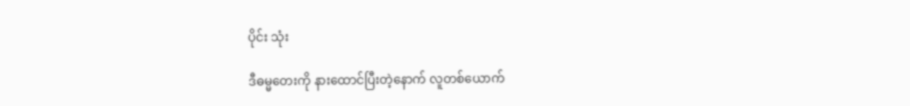ပိုင်း သုံး

ဒီဓမ္မတေးကို နားထောင်ပြီးတဲ့နောက် လူတစ်ယောက်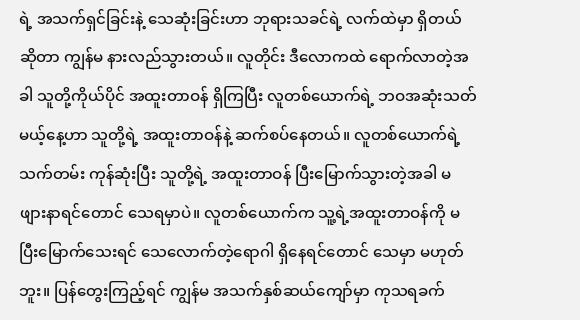ရဲ့ အသက်ရှင်ခြင်းနဲ့ သေဆုံးခြင်းဟာ ဘုရားသခင်ရဲ့ လက်ထဲမှာ ရှိတယ်ဆိုတာ ကျွန်မ နားလည်သွားတယ်။ လူတိုင်း ဒီလောကထဲ ရောက်လာတဲ့အခါ သူတို့ကိုယ်ပိုင် အထူးတာဝန် ရှိကြပြီး လူတစ်ယောက်ရဲ့ ဘဝအဆုံးသတ်မယ့်နေ့ဟာ သူတို့ရဲ့ အထူးတာဝန်နဲ့ ဆက်စပ်နေတယ်။ လူတစ်ယောက်ရဲ့ သက်တမ်း ကုန်ဆုံးပြီး သူတို့ရဲ့ အထူးတာဝန် ပြီးမြောက်သွားတဲ့အခါ မဖျားနာရင်တောင် သေရမှာပဲ။ လူတစ်ယောက်က သူ့ရဲ့အထူးတာဝန်ကို မပြီးမြောက်သေးရင် သေလောက်တဲ့ရောဂါ ရှိနေရင်တောင် သေမှာ မဟုတ်ဘူး။ ပြန်တွေးကြည့်ရင် ကျွန်မ အသက်နှစ်ဆယ်ကျော်မှာ ကုသရခက်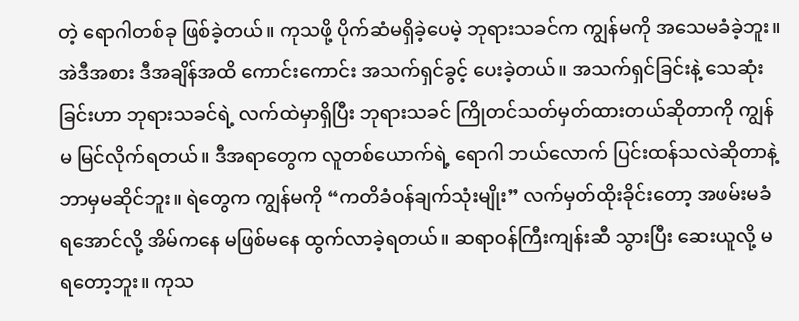တဲ့ ရောဂါတစ်ခု ဖြစ်ခဲ့တယ်။ ကုသဖို့ ပိုက်ဆံမရှိခဲ့ပေမဲ့ ဘုရားသခင်က ကျွန်မကို အသေမခံခဲ့ဘူး။ အဲဒီအစား ဒီအချိန်အထိ ကောင်းကောင်း အသက်ရှင်ခွင့် ပေးခဲ့တယ်။ အသက်ရှင်ခြင်းနဲ့ သေဆုံးခြင်းဟာ ဘုရားသခင်ရဲ့ လက်ထဲမှာရှိပြီး ဘုရားသခင် ကြိုတင်သတ်မှတ်ထားတယ်ဆိုတာကို ကျွန်မ မြင်လိုက်ရတယ်။ ဒီအရာတွေက လူတစ်ယောက်ရဲ့ ရောဂါ ဘယ်လောက် ပြင်းထန်သလဲဆိုတာနဲ့ ဘာမှမဆိုင်ဘူး။ ရဲတွေက ကျွန်မကို “ကတိခံဝန်ချက်သုံးမျိုး” လက်မှတ်ထိုးခိုင်းတော့ အဖမ်းမခံရအောင်လို့ အိမ်ကနေ မဖြစ်မနေ ထွက်လာခဲ့ရတယ်။ ဆရာဝန်ကြီးကျန်းဆီ သွားပြီး ဆေးယူလို့ မရတော့ဘူး။ ကုသ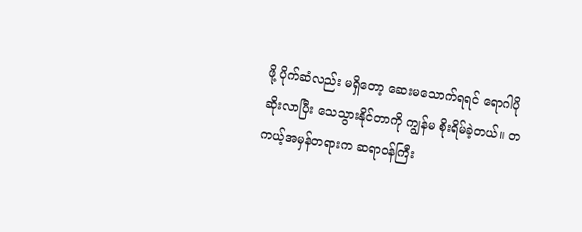ဖို့ ပိုက်ဆံလည်း မရှိတော့ ဆေးမသောက်ရရင် ရောဂါပိုဆိုးလာပြီး သေသွားနိုင်တာကို ကျွန်မ စိုးရိမ်ခဲ့တယ်။ တကယ့်အမှန်တရားက ဆရာဝန်ကြီး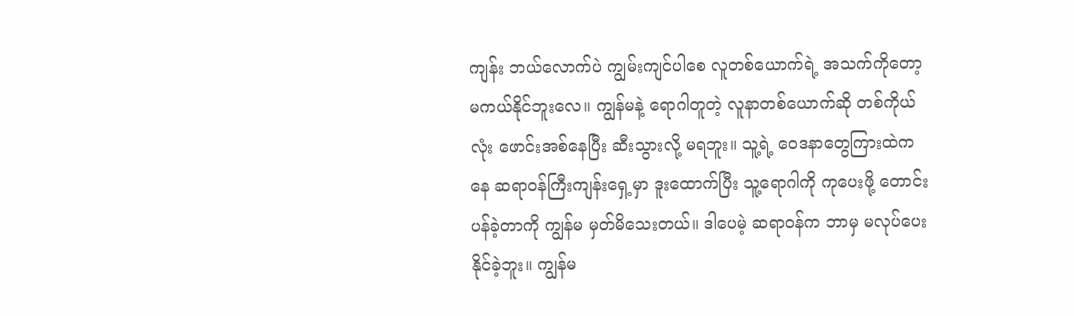ကျန်း ဘယ်လောက်ပဲ ကျွမ်းကျင်ပါစေ လူတစ်ယောက်ရဲ့ အသက်ကိုတော့ မကယ်နိုင်ဘူးလေ။ ကျွန်မနဲ့ ရောဂါတူတဲ့ လူနာတစ်ယောက်ဆို တစ်ကိုယ်လုံး ဖောင်းအစ်နေပြီး ဆီးသွားလို့ မရဘူး။ သူ့ရဲ့ ဝေဒနာတွေကြားထဲကနေ ဆရာဝန်ကြီးကျန်းရှေ့မှာ ဒူးထောက်ပြီး သူ့ရောဂါကို ကုပေးဖို့ တောင်းပန်ခဲ့တာကို ကျွန်မ မှတ်မိသေးတယ်။ ဒါပေမဲ့ ဆရာဝန်က ဘာမှ မလုပ်ပေးနိုင်ခဲ့ဘူး။ ကျွန်မ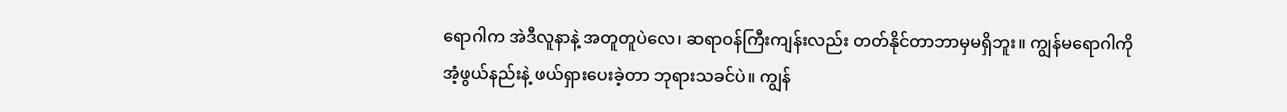ရောဂါက အဲဒီလူနာနဲ့ အတူတူပဲလေ၊ ဆရာဝန်ကြီးကျန်းလည်း တတ်နိုင်တာဘာမှမရှိဘူး။ ကျွန်မရောဂါကို အံ့ဖွယ်နည်းနဲ့ ဖယ်ရှားပေးခဲ့တာ ဘုရားသခင်ပဲ။ ကျွန်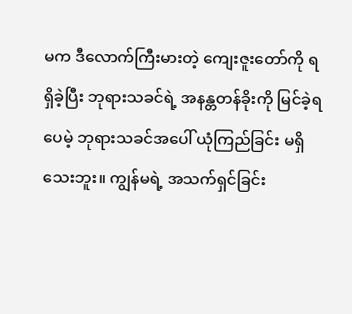မက ဒီလောက်ကြီးမားတဲ့ ကျေးဇူးတော်ကို ရရှိခဲ့ပြီး ဘုရားသခင်ရဲ့ အနန္တတန်ခိုးကို မြင်ခဲ့ရပေမဲ့ ဘုရားသခင်အပေါ် ယုံကြည်ခြင်း မရှိသေးဘူး။ ကျွန်မရဲ့ အသက်ရှင်ခြင်း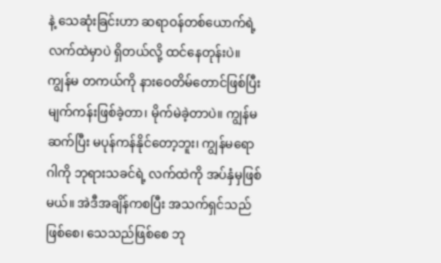နဲ့ သေဆုံးခြင်းဟာ ဆရာဝန်တစ်ယောက်ရဲ့ လက်ထဲမှာပဲ ရှိတယ်လို့ ထင်နေတုန်းပဲ။ ကျွန်မ တကယ်ကို နားဝေတိမ်တောင်ဖြစ်ပြီး မျက်ကန်းဖြစ်ခဲ့တာ၊ မိုက်မဲခဲ့တာပဲ။ ကျွန်မ ဆက်ပြီး မပုန်ကန်နိုင်တော့ဘူး၊ ကျွန်မရောဂါကို ဘုရားသခင်ရဲ့ လက်ထဲကို အပ်နှံမှဖြစ်မယ်။ အဲဒီအချိန်ကစပြီး အသက်ရှင်သည်ဖြစ်စေ၊ သေသည်ဖြစ်စေ ဘု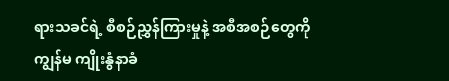ရားသခင်ရဲ့ စီစဉ်ညွှန်ကြားမှုနဲ့ အစီအစဉ်တွေကို ကျွန်မ ကျိုးနွံနာခံ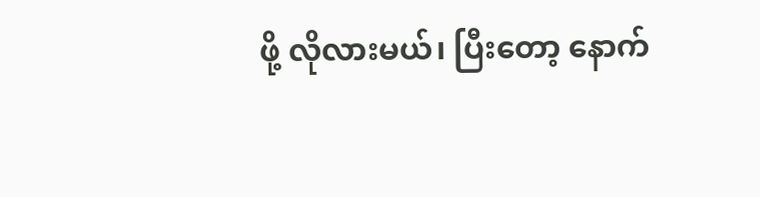ဖို့ လိုလားမယ်၊ ပြီးတော့ နောက်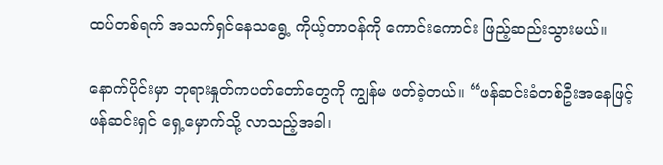ထပ်တစ်ရက် အသက်ရှင်နေသရွေ့ ကိုယ့်တာဝန်ကို ကောင်းကောင်း ဖြည့်ဆည်းသွားမယ်။

နောက်ပိုင်းမှာ ဘုရားနှုတ်ကပတ်တော်တွေကို ကျွန်မ ဖတ်ခဲ့တယ်။ “ဖန်ဆင်းခံတစ်ဦးအနေဖြင့် ဖန်ဆင်းရှင် ရှေ့မှောက်သို့ လာသည့်အခါ၊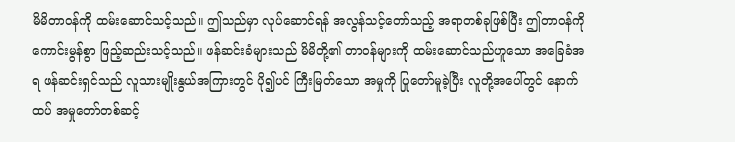မိမိတာဝန်ကို ထမ်းဆောင်သင့်သည်။ ဤသည်မှာ လုပ်ဆောင်ရန် အလွန်သင့်တော်သည့် အရာတစ်ခုဖြစ်ပြီး ဤတာဝန်ကို ကောင်းမွန်စွာ ဖြည့်ဆည်းသင့်သည်။ ဖန်ဆင်းခံများသည် မိမိတို့၏ တာဝန်များကို ထမ်းဆောင်သည်ဟူသော အခြေခံအရ ဖန်ဆင်းရှင်သည် လူသားမျိုးနွယ်အကြားတွင် ပို၍ပင် ကြီးမြတ်သော အမှုကို ပြုတော်မူခဲ့ပြီး လူတို့အပေါ်တွင် နောက်ထပ် အမှုတော်တစ်ဆင့်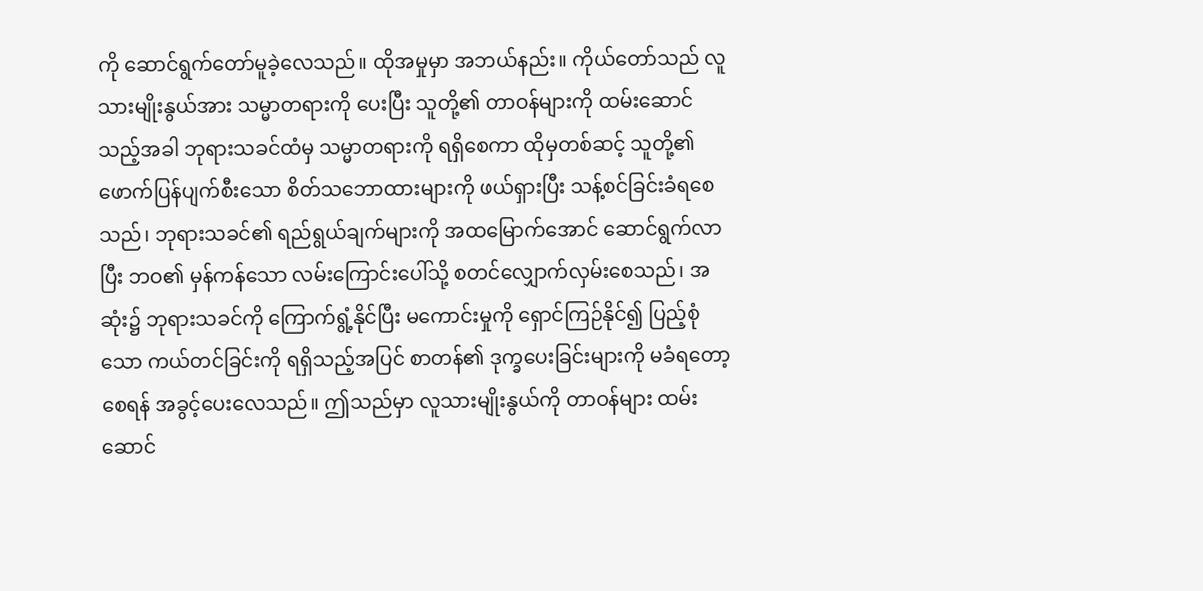ကို ဆောင်ရွက်တော်မူခဲ့လေသည်။ ထိုအမှုမှာ အဘယ်နည်း။ ကိုယ်တော်သည် လူသားမျိုးနွယ်အား သမ္မာတရားကို ပေးပြီး သူတို့၏ တာဝန်များကို ထမ်းဆောင်သည့်အခါ ဘုရားသခင်ထံမှ သမ္မာတရားကို ရရှိစေကာ ထိုမှတစ်ဆင့် သူတို့၏ ဖောက်ပြန်ပျက်စီးသော စိတ်သဘောထားများကို ဖယ်ရှားပြီး သန့်စင်ခြင်းခံရစေသည်၊ ဘုရားသခင်၏ ရည်ရွယ်ချက်များကို အထမြောက်အောင် ဆောင်ရွက်လာပြီး ဘဝ၏ မှန်ကန်သော လမ်းကြောင်းပေါ်သို့ စတင်လျှောက်လှမ်းစေသည်၊ အဆုံး၌ ဘုရားသခင်ကို ကြောက်ရွံ့နိုင်ပြီး မကောင်းမှုကို ရှောင်ကြဉ်နိုင်၍ ပြည့်စုံသော ကယ်တင်ခြင်းကို ရရှိသည့်အပြင် စာတန်၏ ဒုက္ခပေးခြင်းများကို မခံရတော့စေရန် အခွင့်ပေးလေသည်။ ဤသည်မှာ လူသားမျိုးနွယ်ကို တာဝန်များ ထမ်းဆောင်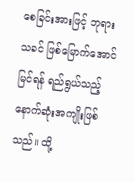စေခြင်းအားဖြင့် ဘုရားသခင် ဖြစ်မြောက်အောင်မြင်ရန် ရည်ရွယ်သည့် နောက်ဆုံးအကျိုးဖြစ်သည်။ ထို့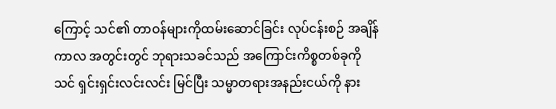ကြောင့် သင်၏ တာဝန်များကိုထမ်းဆောင်ခြင်း လုပ်ငန်းစဉ် အချိန်ကာလ အတွင်းတွင် ဘုရားသခင်သည် အကြောင်းကိစ္စတစ်ခုကို သင် ရှင်းရှင်းလင်းလင်း မြင်ပြီး သမ္မာတရားအနည်းငယ်ကို နား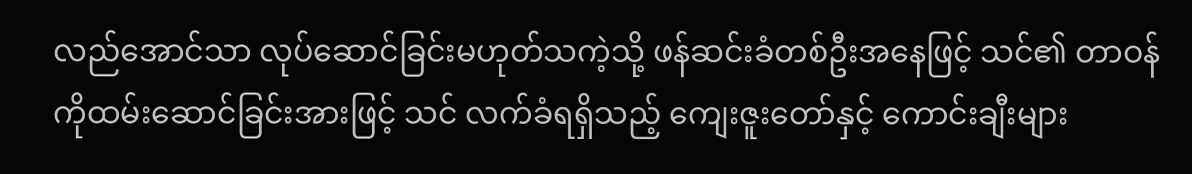လည်အောင်သာ လုပ်ဆောင်ခြင်းမဟုတ်သကဲ့သို့ ဖန်ဆင်းခံတစ်ဦးအနေဖြင့် သင်၏ တာဝန်ကိုထမ်းဆောင်ခြင်းအားဖြင့် သင် လက်ခံရရှိသည့် ကျေးဇူးတော်နှင့် ကောင်းချီးများ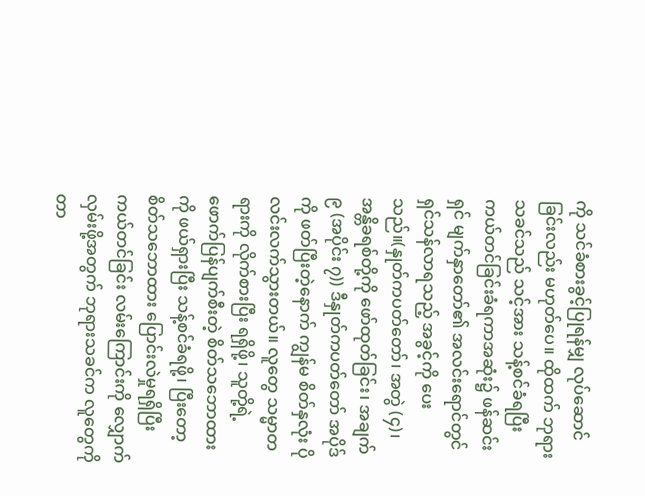ကို သင်ခံစားခွင့်ပြုရန်မျှ လုပ်ဆောင်ခြင်းလည်း မဟုတ်ပေ။ ထိုထက် ဘုရားသခင်သည် သင့်အား သန့်စင်ခံရပြီး ကယ်တင်ခြင်းခံရကာအဆုံး၌ ဖန်ဆင်းရှင် မျက်နှာတော်၏ အလင်းရောင်တွင် ရှင်သန်လာရသည့် အခွင့်ကို ပေးသည်။(နှုတ်ကပတ်တော်၊ အတွဲ (၄)၊ အန္တိခရစ်တို့ကို ဖော်ထုတ်ခြင်း၊ အချက် ၉ (အပိုင်း ၇)) ဒီနှုတ်ကပတ်တော် အပိုဒ်ကို ဖတ်ပြီးတဲ့နောက် ကျွန်မ စိတ်နှလုံး ပိုလင်းလက်သွားတယ်။ လူတွေ သမ္မာတရားကို လိုက်စားပြီး ရရှိဖို့၊ သူတို့ရဲ့ ဖောက်ပြန်ပျက်စီးတဲ့ စိတ်သဘောထားကို ဖယ်ရှားပြီး သန့်စင်ခံရဖို့၊ ပြီးတော့ စိတ်သဘောထား ပြောင်းလဲမှုရရှိပြီး ကယ်တင်ခြင်း လမ်းကြောင်းကို လျှောက်လှမ်းဖို့အတွက် ဘုရားသခင်က လူတွေကို တာ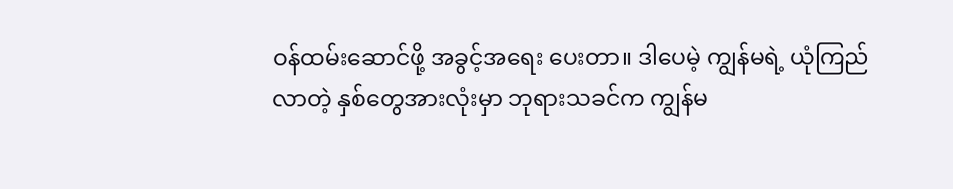ဝန်ထမ်းဆောင်ဖို့ အခွင့်အရေး ပေးတာ။ ဒါပေမဲ့ ကျွန်မရဲ့ ယုံကြည်လာတဲ့ နှစ်တွေအားလုံးမှာ ဘုရားသခင်က ကျွန်မ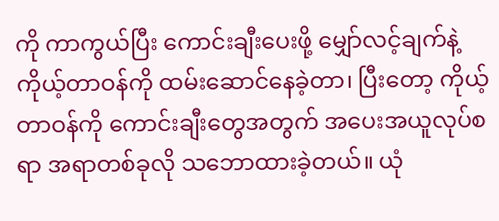ကို ကာကွယ်ပြီး ကောင်းချီးပေးဖို့ မျှော်လင့်ချက်နဲ့ ကိုယ့်တာဝန်ကို ထမ်းဆောင်နေခဲ့တာ၊ ပြီးတော့ ကိုယ့်တာဝန်ကို ကောင်းချီးတွေအတွက် အပေးအယူလုပ်စရာ အရာတစ်ခုလို သဘောထားခဲ့တယ်။ ယုံ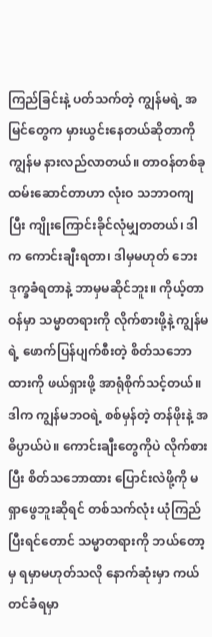ကြည်ခြင်းနဲ့ ပတ်သက်တဲ့ ကျွန်မရဲ့ အမြင်တွေက မှားယွင်းနေတယ်ဆိုတာကို ကျွန်မ နားလည်လာတယ်။ တာဝန်တစ်ခု ထမ်းဆောင်တာဟာ လုံးဝ သဘာဝကျပြီး ကျိုးကြောင်းခိုင်လုံမျှတတယ်၊ ဒါက ကောင်းချီးရတာ၊ ဒါမှမဟုတ် ဘေးဒုက္ခခံရတာနဲ့ ဘာမှမဆိုင်ဘူး။ ကိုယ့်တာဝန်မှာ သမ္မာတရားကို လိုက်စားဖို့နဲ့ ကျွန်မရဲ့ ဖောက်ပြန်ပျက်စီးတဲ့ စိတ်သဘောထားကို ဖယ်ရှားဖို့ အာရုံစိုက်သင့်တယ်။ ဒါက ကျွန်မဘဝရဲ့ စစ်မှန်တဲ့ တန်ဖိုးနဲ့ အဓိပ္ပာယ်ပဲ။ ကောင်းချီးတွေကိုပဲ လိုက်စားပြီး စိတ်သဘောထား ပြောင်းလဲဖို့ကို မရှာဖွေဘူးဆိုရင် တစ်သက်လုံး ယုံကြည်ပြီးရင်တောင် သမ္မာတရားကို ဘယ်တော့မှ ရမှာမဟုတ်သလို နောက်ဆုံးမှာ ကယ်တင်ခံရမှာ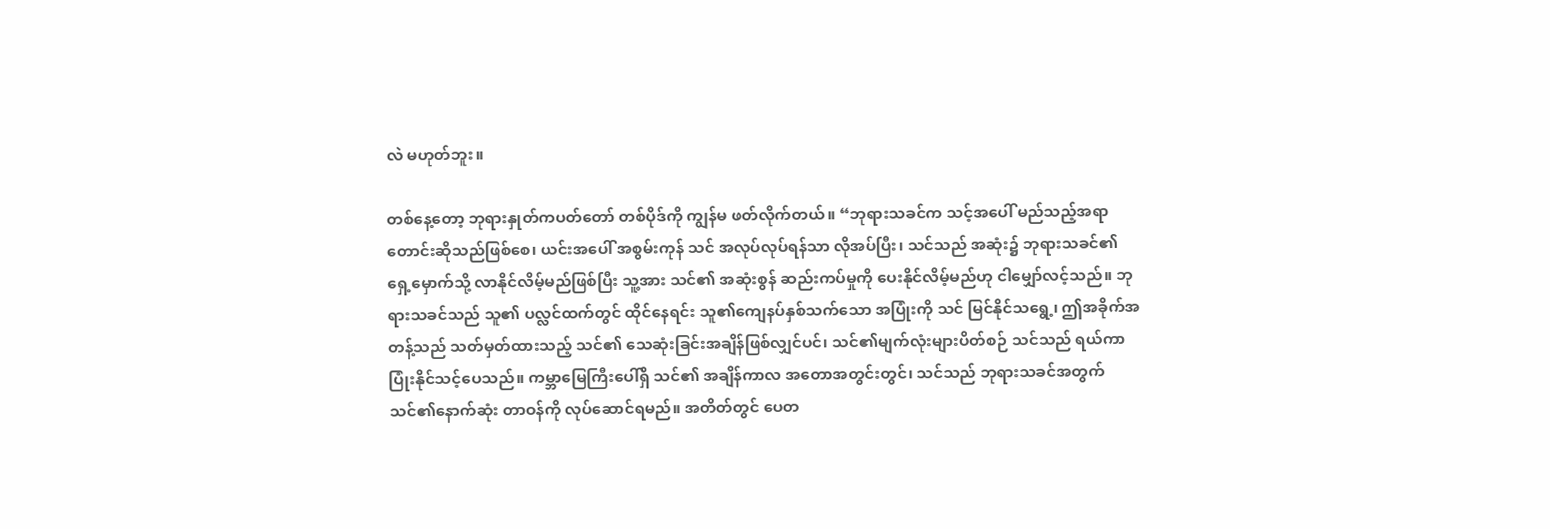လဲ မဟုတ်ဘူး။

တစ်နေ့တော့ ဘုရားနှုတ်ကပတ်တော် တစ်ပိုဒ်ကို ကျွန်မ ဖတ်လိုက်တယ်။ “ဘုရားသခင်က သင့်အပေါ် မည်သည့်အရာ တောင်းဆိုသည်ဖြစ်စေ၊ ယင်းအပေါ် အစွမ်းကုန် သင် အလုပ်လုပ်ရန်သာ လိုအပ်ပြီး၊ သင်သည် အဆုံး၌ ဘုရားသခင်၏ ရှေ့မှောက်သို့ လာနိုင်လိမ့်မည်ဖြစ်ပြီး သူ့အား သင်၏ အဆုံးစွန် ဆည်းကပ်မှုကို ပေးနိုင်လိမ့်မည်ဟု ငါမျှော်လင့်သည်။ ဘုရားသခင်သည် သူ၏ ပလ္လင်ထက်တွင် ထိုင်နေရင်း သူ၏ကျေနပ်နှစ်သက်သော အပြုံးကို သင် မြင်နိုင်သရွေ့၊ ဤအခိုက်အတန့်သည် သတ်မှတ်ထားသည့် သင်၏ သေဆုံးခြင်းအချိန်ဖြစ်လျှင်ပင်၊ သင်၏မျက်လုံးများပိတ်စဉ် သင်သည် ရယ်ကာ ပြုံးနိုင်သင့်ပေသည်။ ကမ္ဘာမြေကြီးပေါ်ရှိ သင်၏ အချိန်ကာလ အတောအတွင်းတွင်၊ သင်သည် ဘုရားသခင်အတွက် သင်၏နောက်ဆုံး တာဝန်ကို လုပ်ဆောင်ရမည်။ အတိတ်တွင် ပေတ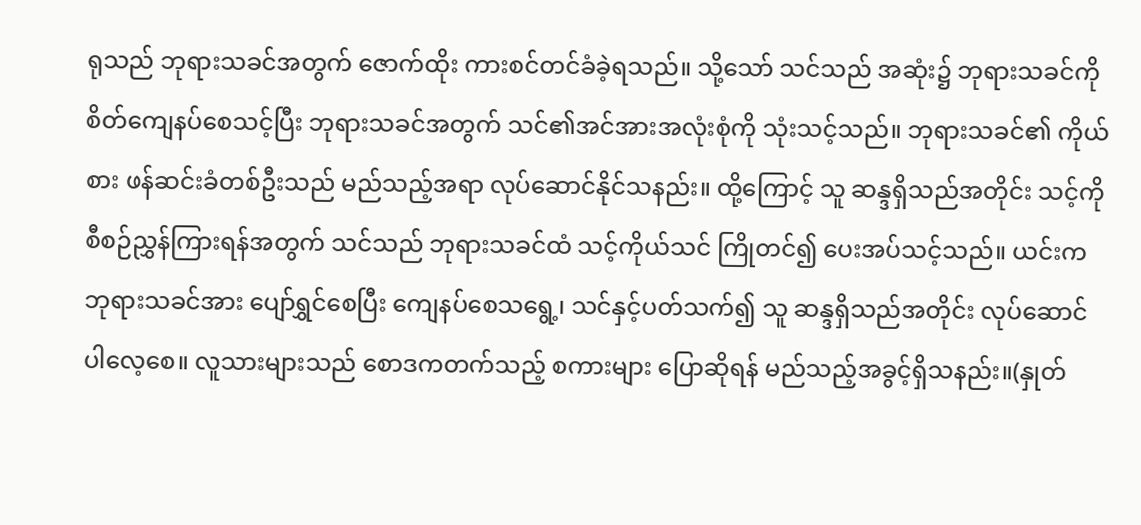ရုသည် ဘုရားသခင်အတွက် ဇောက်ထိုး ကားစင်တင်ခံခဲ့ရသည်။ သို့သော် သင်သည် အဆုံး၌ ဘုရားသခင်ကို စိတ်ကျေနပ်စေသင့်ပြီး ဘုရားသခင်အတွက် သင်၏အင်အားအလုံးစုံကို သုံးသင့်သည်။ ဘုရားသခင်၏ ကိုယ်စား ဖန်ဆင်းခံတစ်ဦးသည် မည်သည့်အရာ လုပ်ဆောင်နိုင်သနည်း။ ထို့ကြောင့် သူ ဆန္ဒရှိသည်အတိုင်း သင့်ကို စီစဉ်ညွှန်ကြားရန်အတွက် သင်သည် ဘုရားသခင်ထံ သင့်ကိုယ်သင် ကြိုတင်၍ ပေးအပ်သင့်သည်။ ယင်းက ဘုရားသခင်အား ပျော်ရွှင်စေပြီး ကျေနပ်စေသရွေ့၊ သင်နှင့်ပတ်သက်၍ သူ ဆန္ဒရှိသည်အတိုင်း လုပ်ဆောင်ပါလေ့စေ။ လူသားများသည် စောဒကတက်သည့် စကားများ ပြောဆိုရန် မည်သည့်အခွင့်ရှိသနည်း။(နှုတ်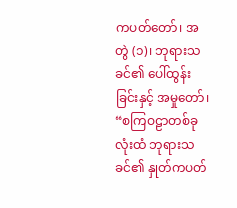ကပတ်တော်၊ အတွဲ (၁)၊ ဘုရားသခင်၏ ပေါ်ထွန်းခြင်းနှင့် အမှုတော်၊ “စကြဝဠာတစ်ခုလုံးထံ ဘုရားသခင်၏ နှုတ်ကပတ်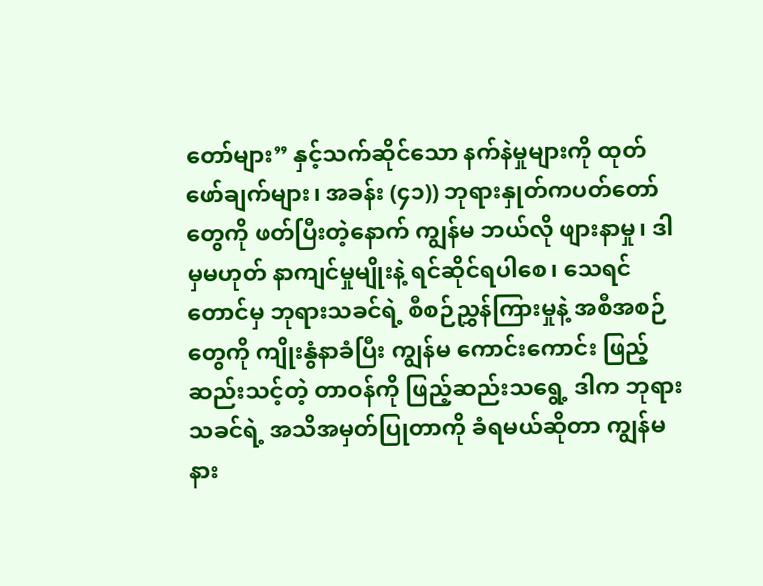တော်များ” နှင့်သက်ဆိုင်သော နက်နဲမှုများကို ထုတ်ဖော်ချက်များ၊ အခန်း (၄၁)) ဘုရားနှုတ်ကပတ်တော်တွေကို ဖတ်ပြီးတဲ့နောက် ကျွန်မ ဘယ်လို ဖျားနာမှု၊ ဒါမှမဟုတ် နာကျင်မှုမျိုးနဲ့ ရင်ဆိုင်ရပါစေ၊ သေရင်တောင်မှ ဘုရားသခင်ရဲ့ စီစဉ်ညွှန်ကြားမှုနဲ့ အစီအစဉ်တွေကို ကျိုးနွံနာခံပြီး ကျွန်မ ကောင်းကောင်း ဖြည့်ဆည်းသင့်တဲ့ တာဝန်ကို ဖြည့်ဆည်းသရွေ့ ဒါက ဘုရားသခင်ရဲ့ အသိအမှတ်ပြုတာကို ခံရမယ်ဆိုတာ ကျွန်မ နား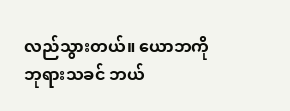လည်သွားတယ်။ ယောဘကို ဘုရားသခင် ဘယ်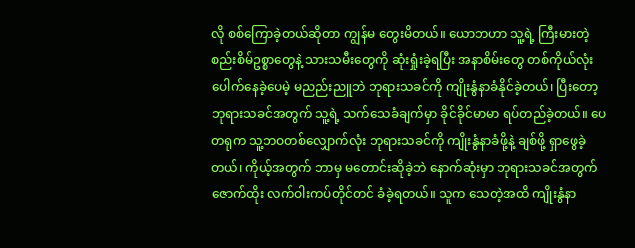လို စစ်ကြောခဲ့တယ်ဆိုတာ ကျွန်မ တွေးမိတယ်။ ယောဘဟာ သူ့ရဲ့ ကြီးမားတဲ့ စည်းစိမ်ဥစ္စာတွေနဲ့ သားသမီးတွေကို ဆုံးရှုံးခဲ့ရပြီး အနာစိမ်းတွေ တစ်ကိုယ်လုံး ပေါက်နေခဲ့ပေမဲ့ မညည်းညူဘဲ ဘုရားသခင်ကို ကျိုးနွံနာခံနိုင်ခဲ့တယ်၊ ပြီးတော့ ဘုရားသခင်အတွက် သူ့ရဲ့ သက်သေခံချက်မှာ ခိုင်ခိုင်မာမာ ရပ်တည်ခဲ့တယ်။ ပေတရုက သူ့ဘဝတစ်လျှောက်လုံး ဘုရားသခင်ကို ကျိုးနွံနာခံဖို့နဲ့ ချစ်ဖို့ ရှာဖွေခဲ့တယ်၊ ကိုယ့်အတွက် ဘာမှ မတောင်းဆိုခဲ့ဘဲ နောက်ဆုံးမှာ ဘုရားသခင်အတွက် ဇောက်ထိုး လက်ဝါးကပ်တိုင်တင် ခံခဲ့ရတယ်။ သူက သေတဲ့အထိ ကျိုးနွံနာ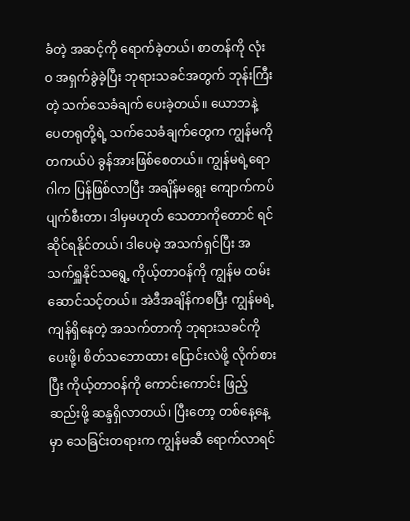ခံတဲ့ အဆင့်ကို ရောက်ခဲ့တယ်၊ စာတန်ကို လုံးဝ အရှက်ခွဲခဲ့ပြီး ဘုရားသခင်အတွက် ဘုန်းကြီးတဲ့ သက်သေခံချက် ပေးခဲ့တယ်။ ယောဘနဲ့ ပေတရုတို့ရဲ့ သက်သေခံချက်တွေက ကျွန်မကို တကယ်ပဲ ခွန်အားဖြစ်စေတယ်။ ကျွန်မရဲ့ရောဂါက ပြန်ဖြစ်လာပြီး အချိန်မရွေး ကျောက်ကပ်ပျက်စီးတာ၊ ဒါမှမဟုတ် သေတာကိုတောင် ရင်ဆိုင်ရနိုင်တယ်၊ ဒါပေမဲ့ အသက်ရှင်ပြီး အသက်ရှူနိုင်သရွေ့ ကိုယ့်တာဝန်ကို ကျွန်မ ထမ်းဆောင်သင့်တယ်။ အဲဒီအချိန်ကစပြီး ကျွန်မရဲ့ ကျန်ရှိနေတဲ့ အသက်တာကို ဘုရားသခင်ကို ပေးဖို့၊ စိတ်သဘောထား ပြောင်းလဲဖို့ လိုက်စားပြီး ကိုယ့်တာဝန်ကို ကောင်းကောင်း ဖြည့်ဆည်းဖို့ ဆန္ဒရှိလာတယ်၊ ပြီးတော့ တစ်နေ့နေ့မှာ သေခြင်းတရားက ကျွန်မဆီ ရောက်လာရင်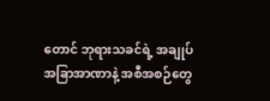တောင် ဘုရားသခင်ရဲ့ အချုပ်အခြာအာဏာနဲ့ အစီအစဉ်တွေ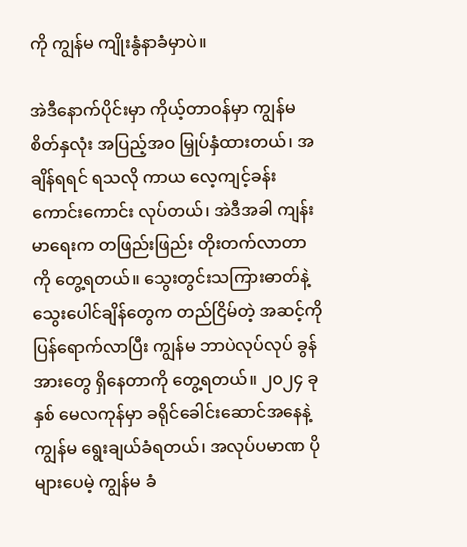ကို ကျွန်မ ကျိုးနွံနာခံမှာပဲ။

အဲဒီနောက်ပိုင်းမှာ ကိုယ့်တာဝန်မှာ ကျွန်မ စိတ်နှလုံး အပြည့်အဝ မြှုပ်နှံထားတယ်၊ အချိန်ရရင် ရသလို ကာယ လေ့ကျင့်ခန်း ကောင်းကောင်း လုပ်တယ်၊ အဲဒီအခါ ကျန်းမာရေးက တဖြည်းဖြည်း တိုးတက်လာတာကို တွေ့ရတယ်။ သွေးတွင်းသကြားဓာတ်နဲ့ သွေးပေါင်ချိန်တွေက တည်ငြိမ်တဲ့ အဆင့်ကို ပြန်ရောက်လာပြီး ကျွန်မ ဘာပဲလုပ်လုပ် ခွန်အားတွေ ရှိနေတာကို တွေ့ရတယ်။ ၂၀၂၄ ခုနှစ် မေလကုန်မှာ ခရိုင်ခေါင်းဆောင်အနေနဲ့ ကျွန်မ ရွေးချယ်ခံရတယ်၊ အလုပ်ပမာဏ ပိုများပေမဲ့ ကျွန်မ ခံ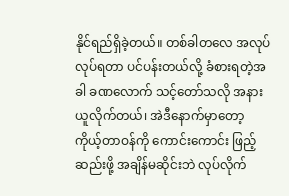နိုင်ရည်ရှိခဲ့တယ်။ တစ်ခါတလေ အလုပ်လုပ်ရတာ ပင်ပန်းတယ်လို့ ခံစားရတဲ့အခါ ခဏလောက် သင့်တော်သလို အနားယူလိုက်တယ်၊ အဲဒီနောက်မှာတော့ ကိုယ့်တာဝန်ကို ကောင်းကောင်း ဖြည့်ဆည်းဖို့ အချိန်မဆိုင်းဘဲ လုပ်လိုက်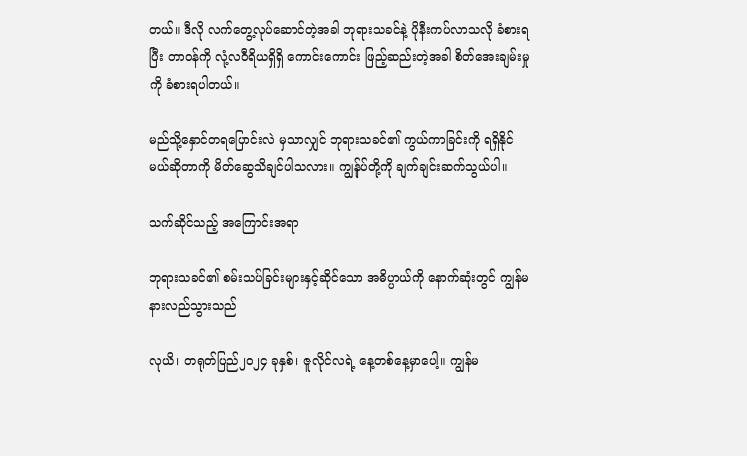တယ်။ ဒီလို လက်တွေ့လုပ်ဆောင်တဲ့အခါ ဘုရားသခင်နဲ့ ပိုနီးကပ်လာသလို ခံစားရပြီး တာဝန်ကို လုံ့လဝီရိယရှိရှိ ကောင်းကောင်း ဖြည့်ဆည်းတဲ့အခါ စိတ်အေးချမ်းမှုကို ခံစားရပါတယ်။

မည်သို့နှောင်တရပြောင်းလဲ မှသာလျှင် ဘုရားသခင်၏ ကွယ်ကာခြင်းကို ရရှိနိုင်မယ်ဆိုတာကို မိတ်ဆွေသိချင်ပါသလား။ ကျွန်ုပ်တို့ကို ချက်ချင်းဆက်သွယ်ပါ။

သက်ဆိုင်သည့် အကြောင်းအရာ

ဘုရားသခင်၏ စမ်းသပ်ခြင်းများနှင့်ဆိုင်သော အဓိပ္ပာယ်ကို နောက်ဆုံးတွင် ကျွန်မ နားလည်သွားသည်

လုယိ၊ တရုတ်ပြည်၂၀၂၄ ခုနှစ်၊ ဇူလိုင်လရဲ့ နေ့တစ်နေ့မှာပေါ့။ ကျွန်မ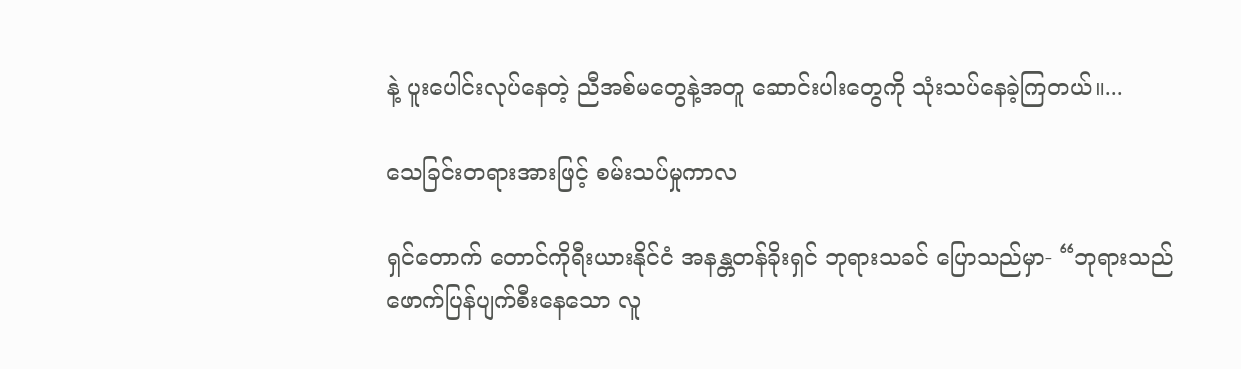နဲ့ ပူးပေါင်းလုပ်နေတဲ့ ညီအစ်မတွေနဲ့အတူ ဆောင်းပါးတွေကို သုံးသပ်နေခဲ့ကြတယ်။...

သေခြင်းတရားအားဖြင့် စမ်းသပ်မှုကာလ

ရှင်တောက် တောင်ကိုရီးယားနိုင်ငံ အနန္တတန်ခိုးရှင် ဘုရားသခင် ပြောသည်မှာ- “ဘုရားသည် ဖောက်ပြန်ပျက်စီးနေသော လူ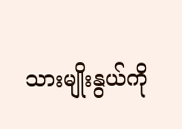သားမျိုးနွယ်ကို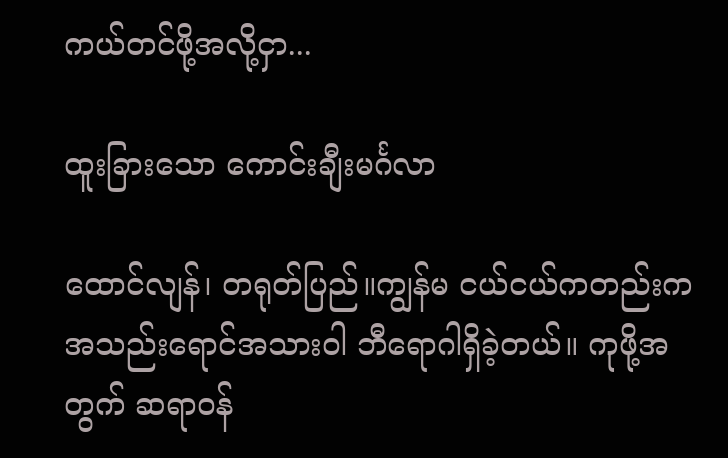ကယ်တင်ဖို့အလို့ငှာ...

ထူးခြားသော ကောင်းချီးမင်္ဂလာ

ထောင်လျန်၊ တရုတ်ပြည်။ကျွန်မ ငယ်ငယ်ကတည်းက အသည်းရောင်အသားဝါ ဘီရောဂါရှိခဲ့တယ်။ ကုဖို့အတွက် ဆရာဝန်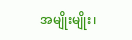အမျိုးမျိုး၊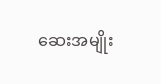ဆေးအမျိုး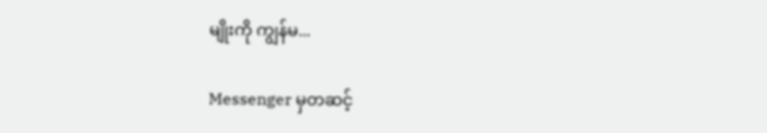မျိုးကို ကျွန်မ...

Messenger မှတဆင့်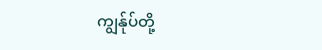ကျွန်ုပ်တို့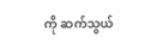ကို ဆက်သွယ်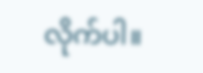လိုက်ပါ။